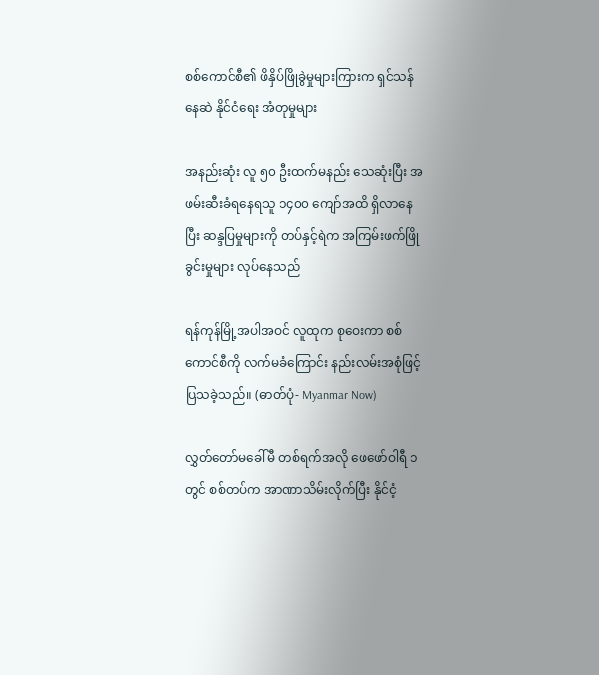စစ်ကောင်စီ၏ ဖိနှိပ်ဖြိုခွဲမှုများကြားက ရှင်သန်နေဆဲ နိုင်ငံရေး အံတုမှုများ

အနည်းဆုံး လူ ၅၀ ဦးထက်မနည်း သေဆုံးပြီး အဖမ်းဆီးခံရနေရသူ ၁၄၀၀ ကျော်အထိ ရှိလာနေပြီး ဆန္ဒပြမှုများကို တပ်နှင့်ရဲက အကြမ်းဖက်ဖြိုခွင်းမှုများ လုပ်နေသည်

ရန်ကုန်မြို့အပါအဝင် လူထုက စုဝေးကာ စစ်ကောင်စီကို လက်မခံကြောင်း နည်းလမ်းအစုံဖြင့် ပြသခဲ့သည်။ (ဓာတ်ပုံ- Myanmar Now)

လွှတ်တော်မခေါ်မီ တစ်ရက်အလို ဖေဖော်ဝါရီ ၁ တွင် စစ်တပ်က အာဏာသိမ်းလိုက်ပြီး နိုင်ငံ့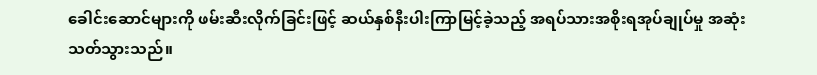ခေါင်းဆောင်များကို ဖမ်းဆီးလိုက်ခြင်းဖြင့် ဆယ်နှစ်နီးပါးကြာမြင့်ခဲ့သည့် အရပ်သားအစိုးရအုပ်ချုပ်မှု အဆုံးသတ်သွားသည်။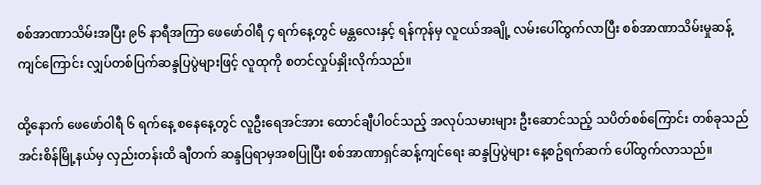စစ်အာဏာသိမ်းအပြီး ၉၆ နာရီအကြာ ဖေဖော်ဝါရီ ၄ ရက်နေ့တွင် မန္တလေးနှင့် ရန်ကုန်မှ လူငယ်အချို့ လမ်းပေါ်ထွက်လာပြီး စစ်အာဏာသိမ်းမှုဆန့်ကျင်ကြောင်း လျှပ်တစ်ပြက်ဆန္ဒပြပွဲများဖြင့် လူထုကို စတင်လှုပ်နှိုးလိုက်သည်။

ထို့နောက် ဖေဖော်ဝါရီ ၆ ရက်နေ့ စနေနေ့တွင် လူဦးရေအင်အား ထောင်ချီပါဝင်သည့် အလုပ်သမားများ ဦးဆောင်သည့် သပိတ်စစ်ကြောင်း တစ်ခုသည်အင်းစိန်မြို့နယ်မှ လှည်းတန်းထိ ချီတက် ဆန္ဒပြရာမှအစပြုပြီး စစ်အာဏာရှင်ဆန့်ကျင်ရေး ဆန္ဒပြပွဲများ နေ့စဥ်ရက်ဆက် ပေါ်ထွက်လာသည်။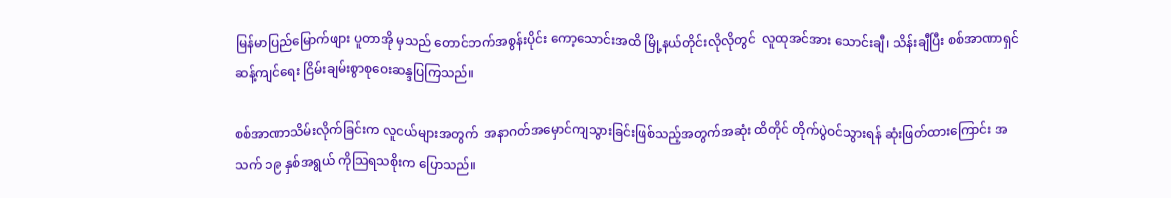မြန်မာပြည်မြောက်ဖျား ပူတာအို မှသည် တောင်ဘက်အစွန်းပိုင်း ကော့သောင်းအထိ မြို့နယ်တိုင်းလိုလိုတွင်  လူထုအင်အား သောင်းချီ၊ သိန်းချီပြီး စစ်အာဏာရှင်ဆန့်ကျင်ရေး ငြိမ်းချမ်းစွာစုဝေးဆန္ဒပြကြသည်။

စစ်အာဏာသိမ်းလိုက်ခြင်းက လူငယ်များအတွက်  အနာဂတ်အမှောင်ကျသွားခြင်းဖြစ်သည့်အတွက်အဆုံး ထိတိုင် တိုက်ပွဲဝင်သွားရန် ဆုံးဖြတ်ထားကြောင်း အသက် ၁၉ နှစ်အရွယ် ကိုသြရသစိုးက ပြောသည်။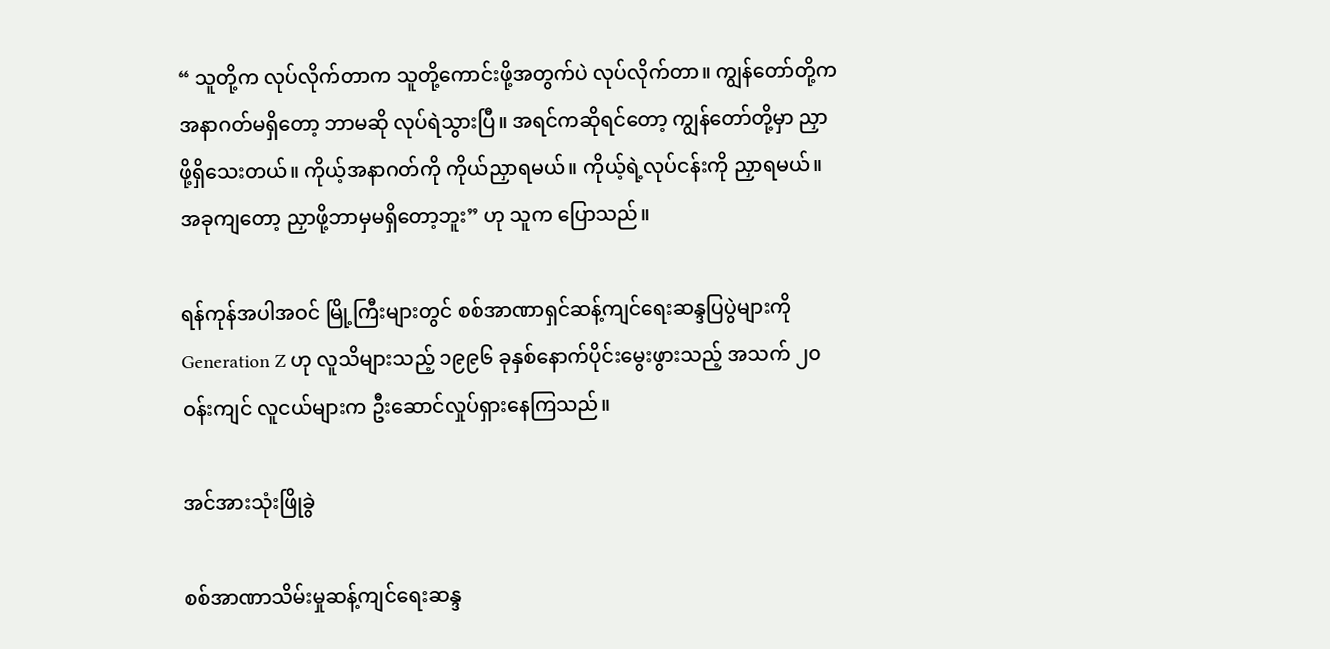“ သူတို့က လုပ်လိုက်တာက သူတို့ကောင်းဖို့အတွက်ပဲ လုပ်လိုက်တာ။ ကျွန်တော်တို့က အနာဂတ်မရှိတော့ ဘာမဆို လုပ်ရဲသွားပြီ။ အရင်ကဆိုရင်တော့ ကျွန်တော်တို့မှာ ညှာဖို့ရှိသေးတယ်။ ကိုယ့်အနာဂတ်ကို ကိုယ်ညှာရမယ်။ ကိုယ့်ရဲ့လုပ်ငန်းကို ညှာရမယ်။ အခုကျတော့ ညှာဖို့ဘာမှမရှိတော့ဘူး” ဟု သူက ပြောသည်။

ရန်ကုန်အပါအဝင် မြို့ကြီးများတွင် စစ်အာဏာရှင်ဆန့်ကျင်ရေးဆန္ဒပြပွဲများကို Generation Z ဟု လူသိများသည့် ၁၉၉၆ ခုနှစ်နောက်ပိုင်းမွေးဖွားသည့် အသက် ၂၀ ဝန်းကျင် လူငယ်များက ဦးဆောင်လှုပ်ရှားနေကြသည်။

အင်အားသုံးဖြိုခွဲ

စစ်အာဏာသိမ်းမှုဆန့်ကျင်ရေးဆန္ဒ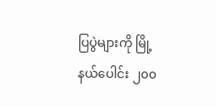ပြပွဲများကို မြို့နယ်ပေါင်း ၂၀၀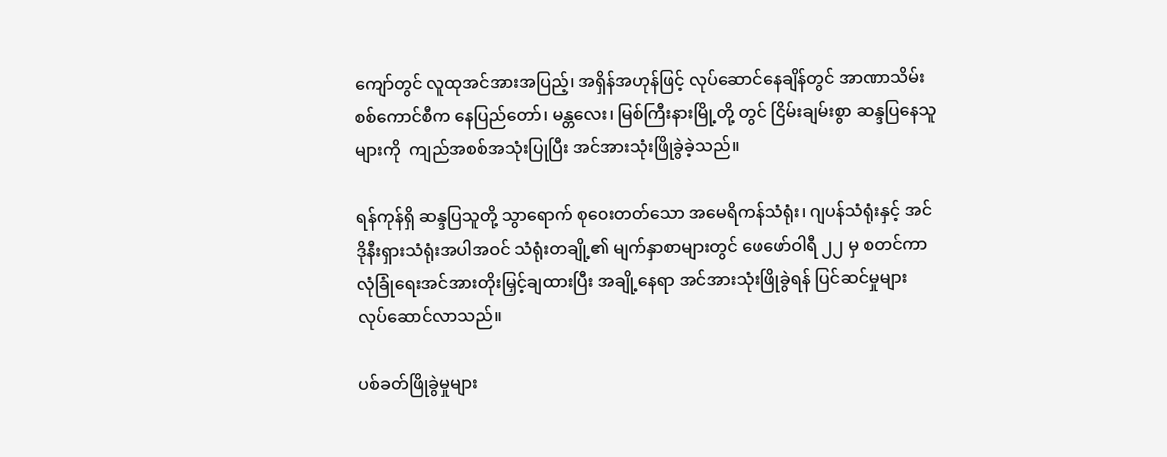ကျော်တွင် လူထုအင်အားအပြည့်၊ အရှိန်အဟုန်ဖြင့် လုပ်ဆောင်နေချိန်တွင် အာဏာသိမ်းစစ်ကောင်စီက နေပြည်တော်၊ မန္တလေး၊ မြစ်ကြီးနားမြို့တို့ တွင် ငြိမ်းချမ်းစွာ ဆန္ဒပြနေသူများကို  ကျည်အစစ်အသုံးပြုပြီး အင်အားသုံးဖြိုခွဲခဲ့သည်။

ရန်ကုန်ရှိ ဆန္ဒပြသူတို့ သွာရောက် စု၀ေးတတ်သော အမေရိကန်သံရုံး၊ ဂျပန်သံရုံးနှင့် အင်ဒိုနီးရှားသံရုံးအပါအဝင် သံရုံးတချို့၏ မျက်နှာစာများတွင် ဖေဖော်ဝါရီ ၂၂ မှ စတင်ကာ လုံခြုံရေးအင်အားတိုးမြှင့်ချထားပြီး အချို့နေရာ အင်အားသုံးဖြိုခွဲရန် ပြင်ဆင်မှုများ လုပ်ဆောင်လာသည်။

ပစ်ခတ်ဖြိုခွဲမှုများ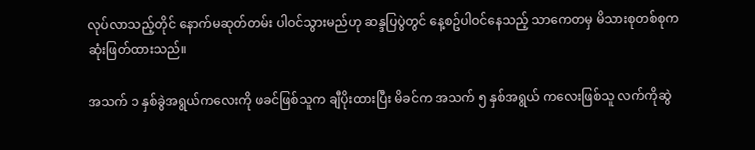လုပ်လာသည့်တိုင် နောက်မဆုတ်တမ်း ပါဝင်သွားမည်ဟု ဆန္ဒပြပွဲတွင် နေ့စဥ်ပါဝင်နေသည့် သာကေတမှ မိသားစုတစ်စုက ဆုံးဖြတ်ထားသည်။

အသက် ၁ နှစ်ခွဲအရွယ်ကလေးကို ဖခင်ဖြစ်သူက ချီပိုးထားပြီး မိခင်က အသက် ၅ နှစ်အရွယ် ကလေးဖြစ်သူ လက်ကိုဆွဲ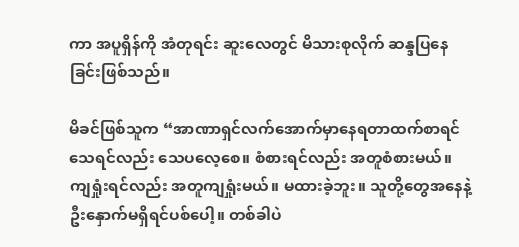ကာ အပူရှိန်ကို အံတုရင်း ဆူးလေတွင် မိသားစုလိုက် ဆန္ဒပြနေခြင်းဖြစ်သည်။

မိခင်ဖြစ်သူက “အာဏာရှင်လက်အောက်မှာနေရတာထက်စာရင် သေရင်လည်း သေပလေ့စေ။ စံစားရင်လည်း အတူစံစားမယ်။ ကျရှုံးရင်လည်း အတူကျရှုံးမယ်။ မထားခဲ့ဘူး။ သူတို့တွေအနေနဲ့  ဦးနှောက်မရှိရင်ပစ်ပေါ့။ တစ်ခါပဲ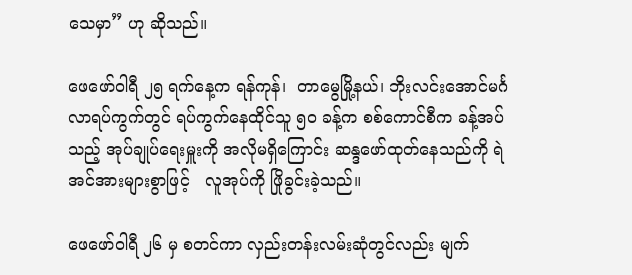သေမှာ” ဟု ဆိုသည်။

ဖေဖော်ဝါရီ ၂၅ ရက်နေ့က ရန်ကုန်၊  တာမွေမြို့နယ်၊ ဘိုးလင်းအောင်မင်္ဂလာရပ်ကွက်တွင် ရပ်ကွက်နေထိုင်သူ ၅၀ ခန့်က စစ်ကောင်စီက ခန့်အပ်သည့် အုပ်ချုပ်ရေးမှူးကို အလိုမရှိကြောင်း ဆန္ဒဖော်ထုတ်နေသည်ကို ရဲအင်အားများစွာဖြင့်   လူအုပ်ကို ဖြိုခွင်းခဲ့သည်။

ဖေဖော်ဝါရီ ၂၆ မှ စတင်ကာ လှည်းတန်းလမ်းဆုံတွင်လည်း မျက်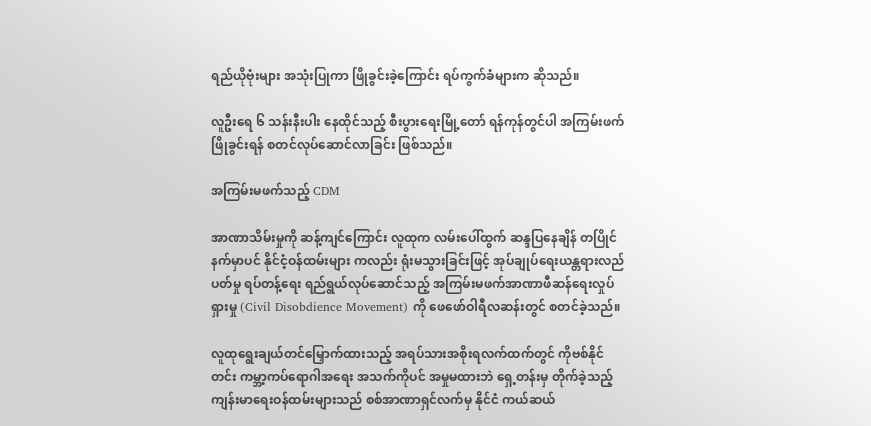ရည်ယိုဗုံးများ အသုံးပြုကာ ဖြိုခွင်းခဲ့ကြောင်း ရပ်ကွက်ခံများက ဆိုသည်။

လူဦးရေ ၆ သန်းနီးပါး နေထိုင်သည့် စီးပွားရေးမြို့တော် ရန်ကုန်တွင်ပါ အကြမ်းဖက်ဖြိုခွင်းရန် စတင်လုပ်ဆောင်လာခြင်း ဖြစ်သည်။

အကြမ်းမဖက်သည့် CDM

အာဏာသိမ်းမှုကို ဆန့်ကျင်ကြောင်း လူထုက လမ်းပေါ်ထွက် ဆန္ဒပြနေချိန် တပြိုင်နက်မှာပင် နိုင်ငံ့ဝန်ထမ်းများ ကလည်း ရုံးမသွားခြင်းဖြင့် အုပ်ချုပ်ရေးယန္တရားလည်ပတ်မှု ရပ်တန့်ရေး ရည်ရွယ်လုပ်ဆောင်သည့် အကြမ်းမဖက်အာဏာဖီဆန်ရေးလှုပ်ရှားမှု (Civil Disobdience Movement) ကို ဖေဖော်ဝါရီလဆန်းတွင် စတင်ခဲ့သည်။

လူထုရွေးချယ်တင်မြှောက်ထားသည့် အရပ်သားအစိုးရလက်ထက်တွင် ကိုဗစ်နိုင်တင်း ကမ္ဘာ့ကပ်ရောဂါအရေး အသက်ကိုပင် အမှုမထားဘဲ ရှေ့တန်းမှ တိုက်ခဲ့သည့် ကျန်းမာရေးဝန်ထမ်းများသည် စစ်အာဏာရှင်လက်မှ နိုင်ငံ ကယ်ဆယ်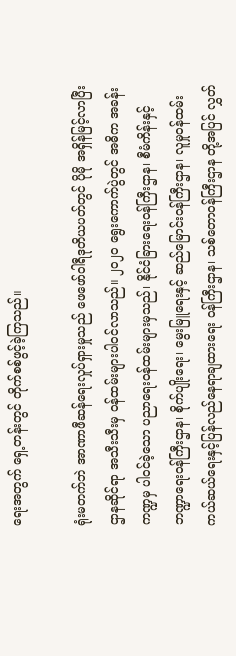ရေးအတွက် ရှေ့တန်းတွင် တိုက်စစ်ဖွင့်ခဲ့ကြသည်။

ရုံးမတက်ဘဲ အာဏာဖီဆန်ရေးလှုပ်ရှားမှုသည် ဖေဖော်ဝါရီဒုတိယပတ်တွင် ပိုမို အရှိန်မြင့်လာပြီး ဌာနဆိုင်ရာ အသီးသီးမှ ဝန်ထမ်းများပါဝင်လာသည်။ ၂၀၂၀ ရွေးကောက်ပွဲတွင် အဓိက အခန်းကဏ္ဍမှ ပါဝင်ခဲ့သော ပညာရေးဝန်ထမ်းများမှသည်၊ နိုင်ငံခြားရေးဝန်ကြီးဌာန၊ စီမံကိန်းနှင့်ဘဏ္ဍာရေးဝန်ကြီးဌာန၊ စိုက်ပျိုးရေး၊ မွေးမြူရေးနှင့် ဆည်မြောင်းဝန်ကြီးဌာန၊ လူမှုဝန်ထမ်းကယ်ဆယ်ရေးနှင့်ပြန်လည်နေရာချထားရေး ဝန်ကြီးဌာန၊ သစ်တောဝန်ကြီးဌာန တို့အပြင် လွှတ်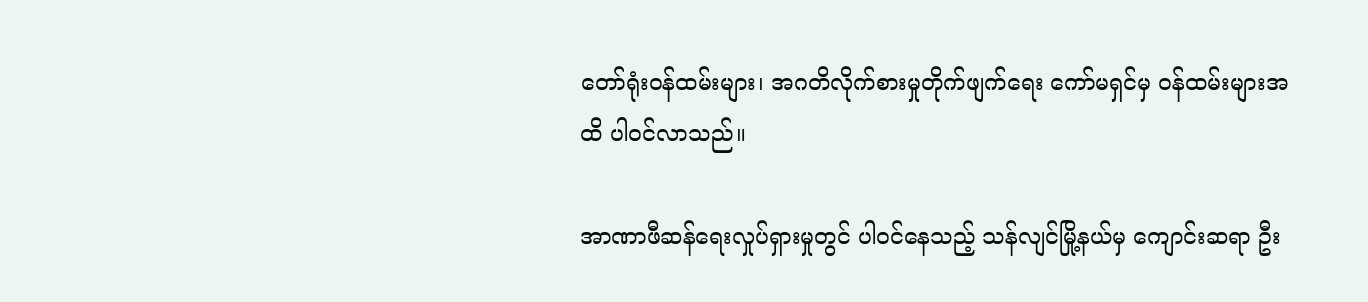တော်ရုံးဝန်ထမ်းများ၊ အဂတိလိုက်စားမှုတိုက်ဖျက်ရေး ကော်မရှင်မှ ဝန်ထမ်းများအထိ ပါဝင်လာသည်။

အာဏာဖီဆန်ရေးလှုပ်ရှားမှုတွင် ပါဝင်နေသည့် သန်လျင်မြို့နယ်မှ ကျောင်းဆရာ ဦး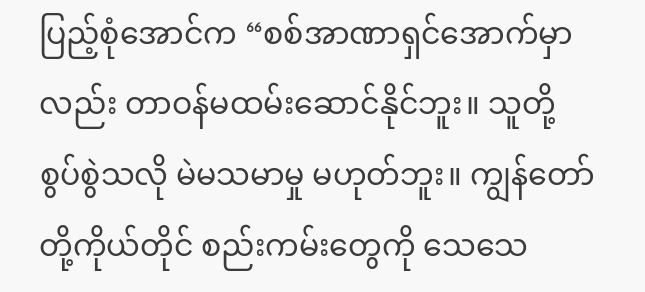ပြည့်စုံအောင်က “စစ်အာဏာရှင်အောက်မှာလည်း တာဝန်မထမ်းဆောင်နိုင်ဘူး။ သူတို့ စွပ်စွဲသလို မဲမသမာမှု မဟုတ်ဘူး။ ကျွန်တော်တို့ကိုယ်တိုင် စည်းကမ်းတွေကို သေသေ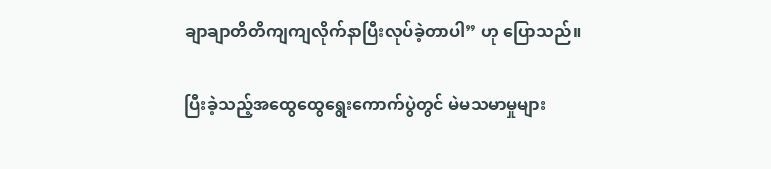ချာချာတိတိကျကျလိုက်နာပြီးလုပ်ခဲ့တာပါ” ဟု ပြောသည်။

ပြီးခဲ့သည့်အထွေထွေရွေးကောက်ပွဲတွင် မဲမသမာမှုများ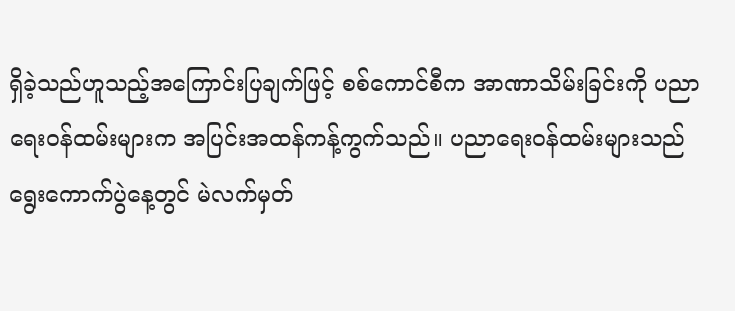ရှိခဲ့သည်ဟူသည့်အကြောင်းပြချက်ဖြင့် စစ်ကောင်စီက အာဏာသိမ်းခြင်းကို ပညာရေးဝန်ထမ်းများက အပြင်းအထန်ကန့်ကွက်သည်။ ပညာရေးဝန်ထမ်းများသည်   ရွေးကောက်ပွဲနေ့တွင် မဲလက်မှတ်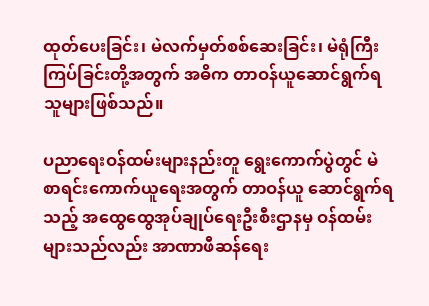ထုတ်ပေးခြင်း၊ မဲလက်မှတ်စစ်ဆေးခြင်း၊ မဲရုံကြီးကြပ်ခြင်းတို့အတွက် အဓိက တာဝန်ယူဆောင်ရွက်ရသူများဖြစ်သည်။

ပညာရေးဝန်ထမ်းများနည်းတူ ရွေးကောက်ပွဲတွင် မဲစာရင်းကောက်ယူရေးအတွက် တာဝန်ယူ ဆောင်ရွက်ရသည့် အထွေထွေအုပ်ချုပ်ရေးဦးစီးဌာနမှ ဝန်ထမ်းများသည်လည်း အာဏာဖီဆန်ရေး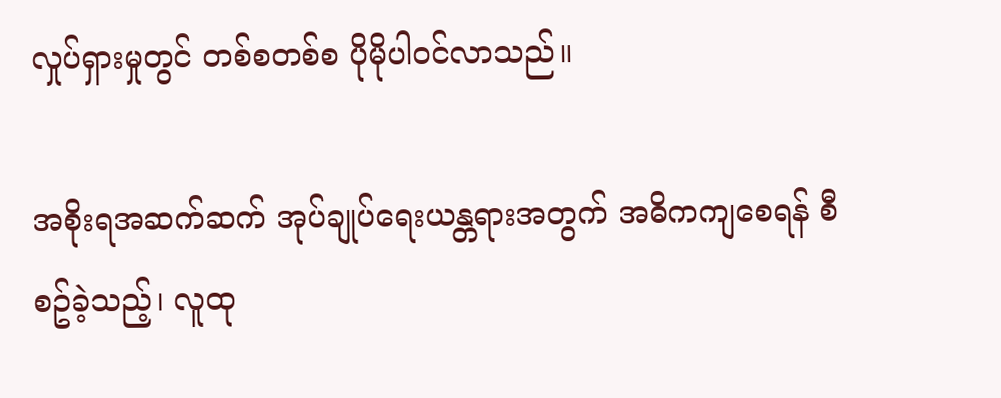လှုပ်ရှားမှုတွင် တစ်စတစ်စ ပိုမိုပါဝင်လာသည်။

အစိုးရအဆက်ဆက် အုပ်ချုပ်ရေးယန္တရားအတွက် အဓိကကျစေရန် စီစဥ်ခဲ့သည့်၊ လူထု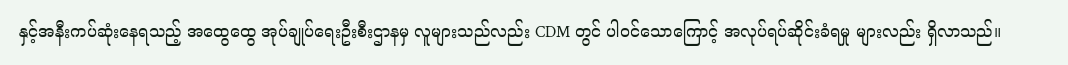နှင့်အနီးကပ်ဆုံးနေရသည့် အထွေထွေ အုပ်ချုပ်ရေးဦးစီးဌာနမှ လူများသည်လည်း CDM တွင် ပါဝင်သောကြောင့် အလုပ်ရပ်ဆိုင်းခံရမှု များလည်း ရှိလာသည်။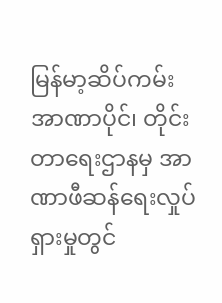မြန်မာ့ဆိပ်ကမ်း အာဏာပိုင်၊ တိုင်းတာရေးဌာနမှ အာဏာဖီဆန်ရေးလှုပ်ရှားမှုတွင်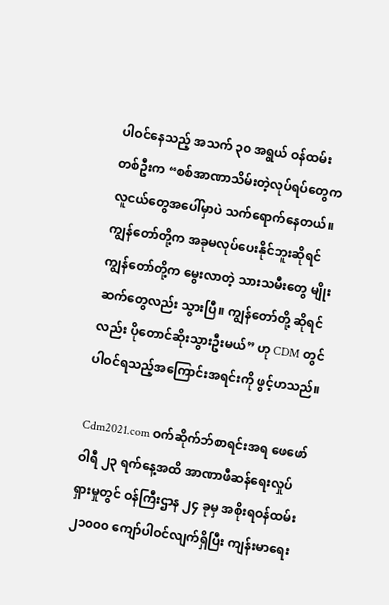ပါဝင်နေသည့် အသက် ၃၀ အရွယ် ဝန်ထမ်းတစ်ဦးက “စစ်အာဏာသိမ်းတဲ့လုပ်ရပ်တွေက လူငယ်တွေအပေါ်မှာပဲ သက်ရောက်နေတယ်။ ကျွန်တော်တို့က အခုမလုပ်ပေးနိုင်ဘူးဆိုရင် ကျွန်တော်တို့က မွေးလာတဲ့ သားသမီးတွေ မျိုးဆက်တွေလည်း သွားပြီ။ ကျွန်တော်တို့ ဆိုရင်လည်း ပိုတောင်ဆိုးသွားဦးမယ်” ဟု CDM တွင် ပါဝင်ရသည့်အကြောင်းအရင်းကို ဖွင့်ဟသည်။

Cdm2021.com ဝက်ဆိုက်ဘ်စာရင်းအရ ဖေဖော်ဝါရီ ၂၃ ရက်နေ့အထိ အာဏာဖီဆန်ရေးလှုပ်ရှားမှုတွင် ဝန်ကြီးဌာန ၂၄ ခုမှ အစိုးရဝန်ထမ်း ၂၁၀၀၀ ကျော်ပါဝင်လျက်ရှိပြီး ကျန်းမာရေး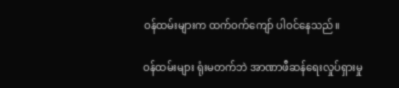ဝန်ထမ်းများက ထက်ဝက်ကျော် ပါဝင်နေသည်။

ဝန်ထမ်းများ ရုံးမတက်ဘဲ အာဏာဖီဆန်ရေးလှုပ်ရှားမှု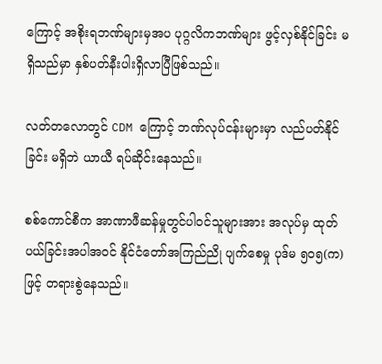ကြောင့် အစိုးရဘဏ်များမှအပ ပုဂ္ဂလိကဘဏ်များ ဖွင့်လှစ်နိုင်ခြင်း မရှိသည်မှာ နှစ်ပတ်နီးပါးရှိလာပြီဖြစ်သည်။

လတ်တလောတွင် CDM ကြောင့် ဘဏ်လုပ်ငန်းများမှာ လည်ပတ်နိုင်ခြင်း မရှိဘဲ ယာယီ ရပ်ဆိုင်းနေသည်။

စစ်ကောင်စီက အာဏာဖီဆန်မှုတွင်ပါဝင်သူများအား အလုပ်မှ ထုတ်ပယ်ခြင်းအပါအဝင် နိုင်ငံတော်အကြည်ညို ပျက်စေမှု ပုဒ်မ ၅၀၅(က)ဖြင့် တရားစွဲနေသည်။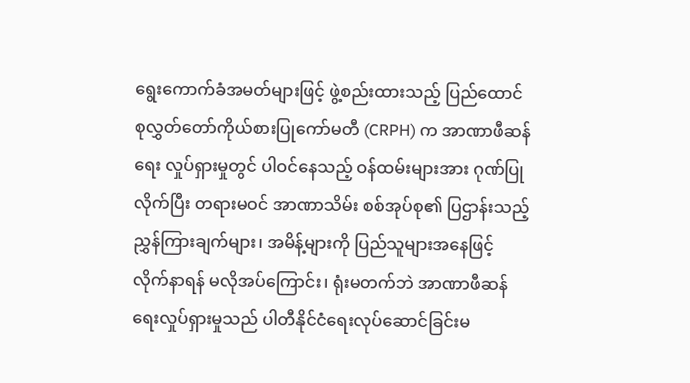ရွေးကောက်ခံအမတ်များဖြင့် ဖွဲ့စည်းထားသည့် ပြည်ထောင်စုလွှတ်တော်ကိုယ်စားပြုကော်မတီ (CRPH) က အာဏာဖီဆန်ရေး လှုပ်ရှားမှုတွင် ပါဝင်နေသည့် ဝန်ထမ်းများအား ဂုဏ်ပြုလိုက်ပြီး တရားမဝင် အာဏာသိမ်း စစ်အုပ်စု၏ ပြဌာန်းသည့် ညွှန်ကြားချက်များ၊ အမိန့်များကို ပြည်သူများအနေဖြင့် လိုက်နာရန် မလိုအပ်ကြောင်း၊ ရုံးမတက်ဘဲ အာဏာဖီဆန်ရေးလှုပ်ရှားမှုသည် ပါတီနိုင်ငံရေးလုပ်ဆောင်ခြင်းမ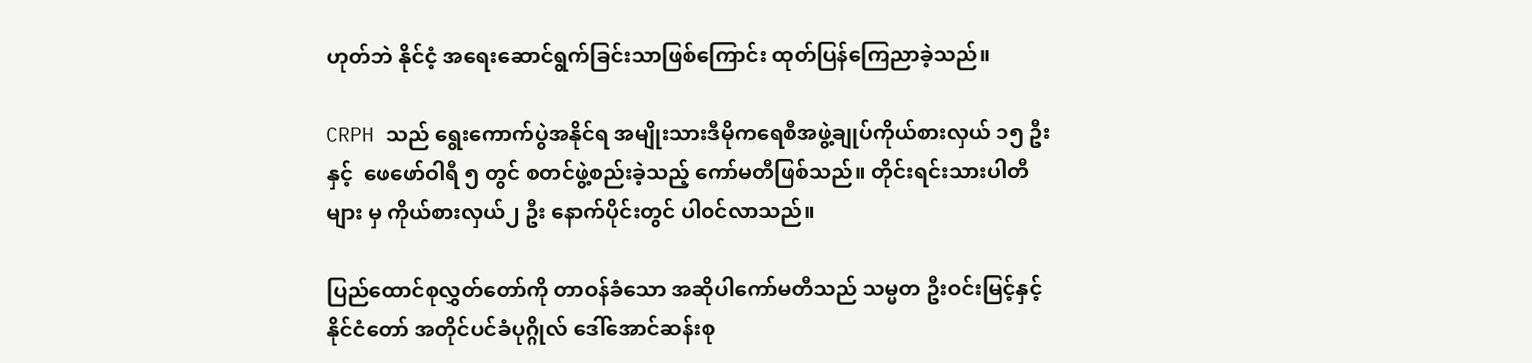ဟုတ်ဘဲ နိုင်ငံ့ အရေးဆောင်ရွက်ခြင်းသာဖြစ်ကြောင်း ထုတ်ပြန်ကြေညာခဲ့သည်။

CRPH သည် ရွေးကောက်ပွဲအနိုင်ရ အမျိုးသားဒီမိုကရေစီအဖွဲ့ချုပ်ကိုယ်စားလှယ် ၁၅ ဦးနှင့်  ဖေဖော်ဝါရီ ၅ တွင် စတင်ဖွဲ့စည်းခဲ့သည့် ကော်မတီဖြစ်သည်။ တိုင်းရင်းသားပါတီများ မှ ကိုယ်စားလှယ်၂ ဦး နောက်ပိုင်းတွင် ပါ၀င်လာသည်။

ပြည်ထောင်စုလွှတ်တော်ကို တာဝန်ခံသော အဆိုပါကော်မတီသည် သမ္မတ ဦးဝင်းမြင့်နှင့် နိုင်ငံတော် အတိုင်ပင်ခံပုဂ္ဂိုလ် ဒေါ်အောင်ဆန်းစု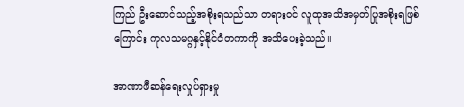ကြည် ဦးဆောင်သည့်အစိုးရသည်သာ တရားဝင် လူထုအသိအမှတ်ပြုအစိုးရဖြစ်ကြောင်း ကုလသမဂ္ဂနှင့်နိုင်ငံတကာကို အသိပေးခဲ့သည်။

အာဏာဖီဆန်ရေးလှုပ်ရှားမှု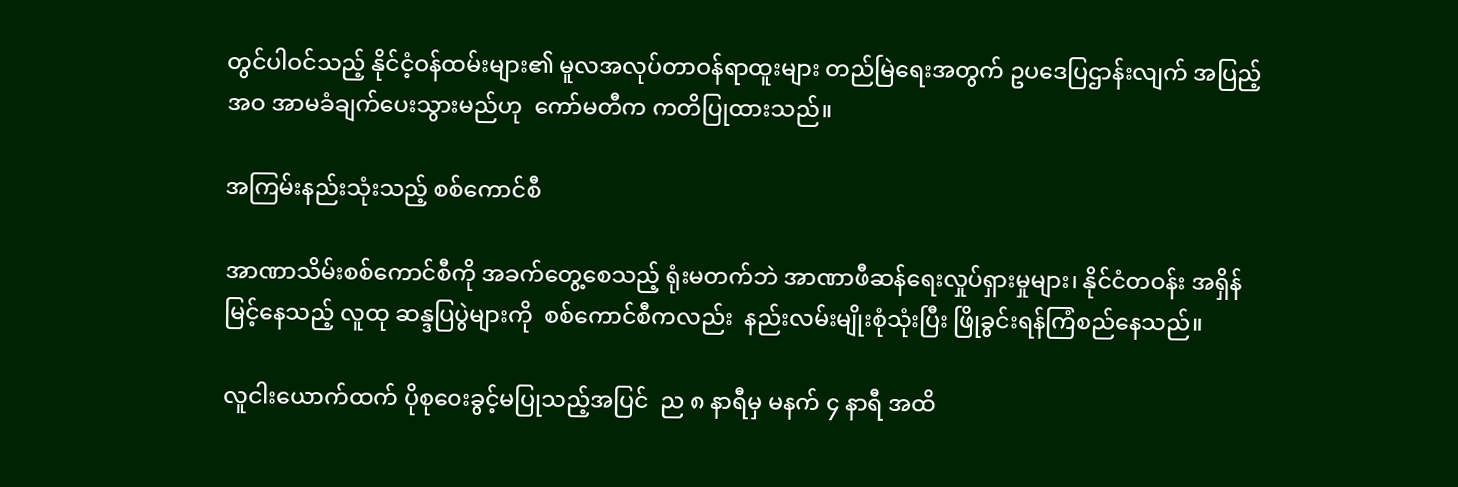တွင်ပါဝင်သည့် နိုင်ငံ့ဝန်ထမ်းများ၏ မူလအလုပ်တာဝန်ရာထူးများ တည်မြဲရေးအတွက် ဥပဒေပြဌာန်းလျက် အပြည့်အဝ အာမခံချက်ပေးသွားမည်ဟု  ကော်မတီက ကတိပြုထားသည်။

အကြမ်းနည်းသုံးသည့် စစ်ကောင်စီ

အာဏာသိမ်းစစ်ကောင်စီကို အခက်တွေ့စေသည့် ရုံးမတက်ဘဲ အာဏာဖီဆန်ရေးလှုပ်ရှားမှုများ၊ နိုင်ငံတဝန်း အရှိန်မြင့်နေသည့် လူထု ဆန္ဒပြပွဲများကို  စစ်ကောင်စီကလည်း  နည်းလမ်းမျိုးစုံသုံးပြီး ဖြိုခွင်းရန်ကြံစည်နေသည်။

လူငါးယောက်ထက် ပိုစု၀ေးခွင့်မပြုသည့်အပြင်  ည ၈ နာရီမှ မနက် ၄ နာရီ အထိ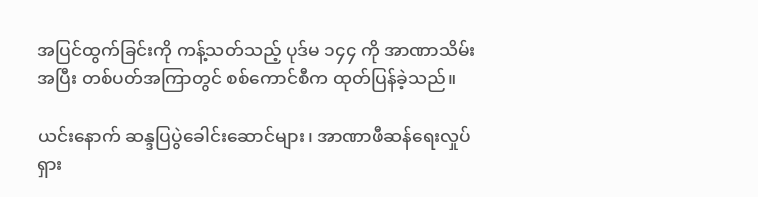အပြင်ထွက်ခြင်းကို ကန့်သတ်သည့် ပုဒ်မ ၁၄၄ ကို အာဏာသိမ်းအပြီး တစ်ပတ်အကြာတွင် စစ်ကောင်စီက ထုတ်ပြန်ခဲ့သည်။

ယင်းနောက် ဆန္ဒပြပွဲခေါင်းဆောင်များ၊ အာဏာဖီဆန်ရေးလှုပ်ရှား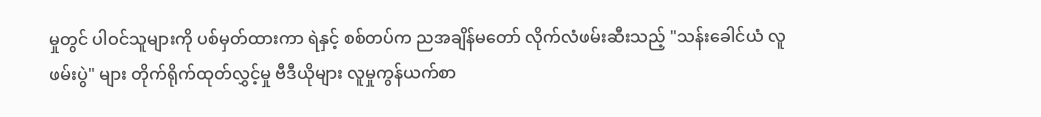မှုတွင် ပါဝင်သူများကို ပစ်မှတ်ထားကာ ရဲနှင့် စစ်တပ်က ညအချိန်မတော် လိုက်လံဖမ်းဆီးသည့် "သန်းခေါင်ယံ လူဖမ်းပွဲ" များ တိုက်ရိုက်ထုတ်လွှင့်မှု ဗီဒီယိုများ လူမှုကွန်ယက်စာ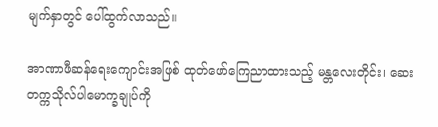မျက်နှာတွင် ပေါ်ထွက်လာသည်။

အာဏာဖီဆန်ရေးကျောင်းအဖြစ် ထုတ်ဖော်ကြေညာထားသည့် မန္တလေးတိုင်း၊ ဆေးတက္ကသိုလ်ပါမောက္ခချုပ်ကို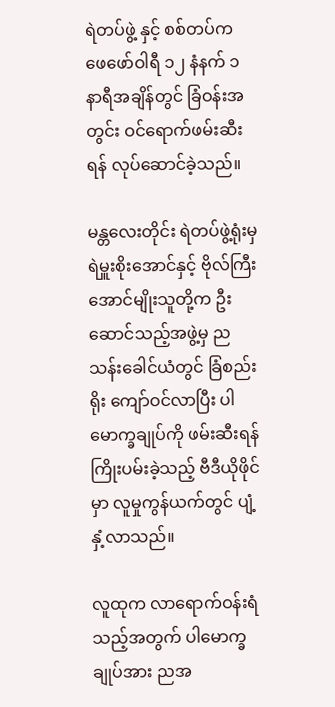ရဲတပ်ဖွဲ့ နှင့် စစ်တပ်က ဖေဖော်ဝါရီ ၁၂ နံနက် ၁ နာရီအချိန်တွင် ခြံဝန်းအတွင်း ဝင်ရောက်ဖမ်းဆီးရန် လုပ်ဆောင်ခဲ့သည်။

မန္တလေးတိုင်း ရဲတပ်ဖွဲ့ရုံးမှ ရဲမှူးစိုးအောင်နှင့် ဗိုလ်ကြီးအောင်မျိုးသူတို့က ဦးဆောင်သည့်အဖွဲ့မှ ညသန်းခေါင်ယံတွင် ခြံစည်းရိုး ကျော်ဝင်လာပြီး ပါမောက္ခချုပ်ကို ဖမ်းဆီးရန် ကြိုးပမ်းခဲ့သည့် ဗီဒီယိုဖိုင်မှာ လူမှုကွန်ယက်တွင် ပျံ့နှံ့လာသည်။

လူထုက လာရောက်ဝန်းရံသည့်အတွက် ပါမောက္ခချုပ်အား ညအ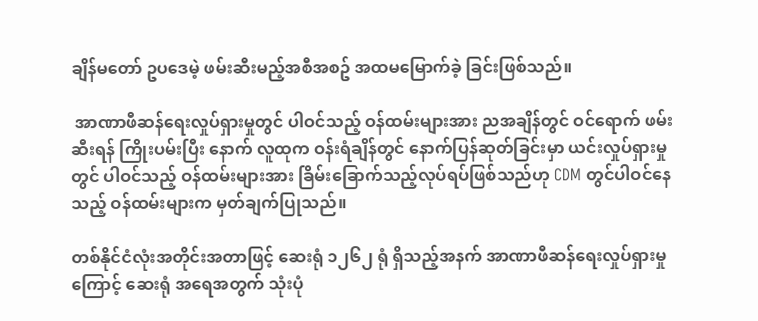ချိန်မတော် ဥပဒေမဲ့ ဖမ်းဆီးမည့်အစီအစဥ် အထမမြောက်ခဲ့ ခြင်းဖြစ်သည်။

 အာဏာဖီဆန်ရေးလှုပ်ရှားမှုတွင် ပါဝင်သည့် ဝန်ထမ်းများအား ညအချိန်တွင် ဝင်ရောက် ဖမ်းဆီးရန် ကြိုးပမ်းပြီး နောက် လူထုက ဝန်းရံချိန်တွင် နောက်ပြန်ဆုတ်ခြင်းမှာ ယင်းလှုပ်ရှားမှုတွင် ပါဝင်သည့် ဝန်ထမ်းများအား ခြိမ်းခြောက်သည့်လုပ်ရပ်ဖြစ်သည်ဟု CDM တွင်ပါဝင်နေသည့် ဝန်ထမ်းများက မှတ်ချက်ပြုသည်။

တစ်နိုင်ငံလုံးအတိုင်းအတာဖြင့် ဆေးရုံ ၁၂၆၂ ရုံ ရှိသည့်အနက် အာဏာဖီဆန်ရေးလှုပ်ရှားမှုကြောင့် ဆေးရုံ အရေအတွက် သုံးပုံ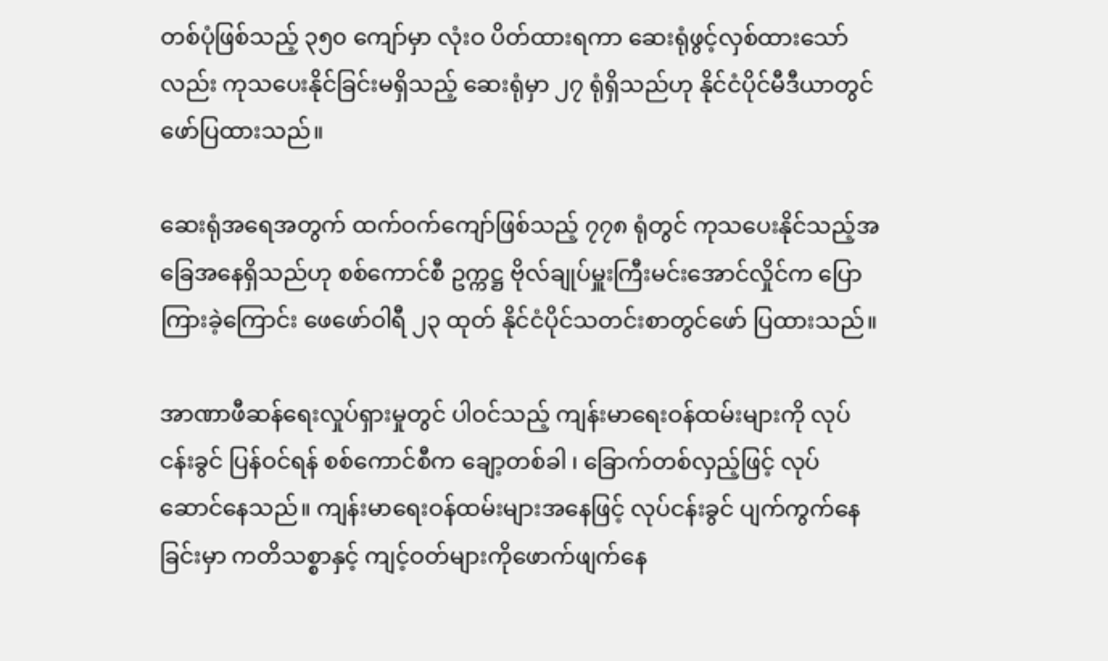တစ်ပုံဖြစ်သည့် ၃၅၀ ကျော်မှာ လုံးဝ ပိတ်ထားရကာ ဆေးရုံဖွင့်လှစ်ထားသော်လည်း ကုသပေးနိုင်ခြင်းမရှိသည့် ဆေးရုံမှာ ၂၇ ရုံရှိသည်ဟု နိုင်ငံပိုင်မီဒီယာတွင် ဖော်ပြထားသည်။

ဆေးရုံအရေအတွက် ထက်ဝက်ကျော်ဖြစ်သည့် ၇၇၈ ရုံတွင် ကုသပေးနိုင်သည့်အခြေအနေရှိသည်ဟု စစ်ကောင်စီ ဥက္ကဋ္ဌ ဗိုလ်ချုပ်မှူးကြီးမင်းအောင်လှိုင်က ပြောကြားခဲ့ကြောင်း ဖေဖော်ဝါရီ ၂၃ ထုတ် နိုင်ငံပိုင်သတင်းစာတွင်ဖော် ပြထားသည်။

အာဏာဖီဆန်ရေးလှုပ်ရှားမှုတွင် ပါဝင်သည့် ကျန်းမာရေးဝန်ထမ်းများကို လုပ်ငန်းခွင် ပြန်ဝင်ရန် စစ်ကောင်စီက ချော့တစ်ခါ ၊ ခြောက်တစ်လှည့်ဖြင့် လုပ်ဆောင်နေသည်။ ကျန်းမာရေးဝန်ထမ်းများအနေဖြင့် လုပ်ငန်းခွင် ပျက်ကွက်နေခြင်းမှာ ကတိသစ္စာနှင့် ကျင့်ဝတ်များကိုဖောက်ဖျက်နေ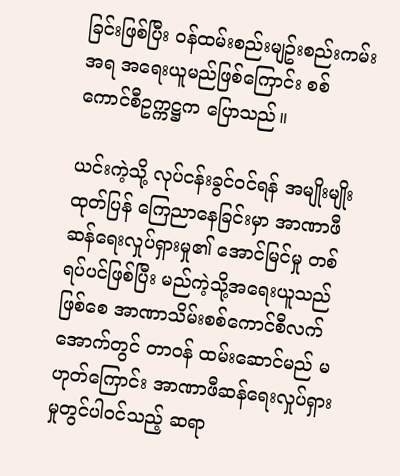ခြင်းဖြစ်ပြီး ဝန်ထမ်းစည်းမျဥ်းစည်းကမ်း အရ အရေးယူမည်ဖြစ်ကြောင်း စစ်ကောင်စီဥက္ကဋ္ဌက ပြောသည်။

ယင်းကဲ့သို့ လုပ်ငန်းခွင်ဝင်ရန် အမျိုးမျိုးထုတ်ပြန် ကြေညာနေခြင်းမှာ အာဏာဖီဆန်ရေးလှုပ်ရှားမှု၏ အောင်မြင်မှု တစ်ရပ်ပင်ဖြစ်ပြီး မည်ကဲ့သို့အရေးယူသည်ဖြစ်စေ အာဏာသိမ်းစစ်ကောင်စီလက်အောက်တွင် တာဝန် ထမ်းဆောင်မည် မဟုတ်ကြောင်း အာဏာဖီဆန်ရေးလှုပ်ရှားမှုတွင်ပါဝင်သည့် ဆရာ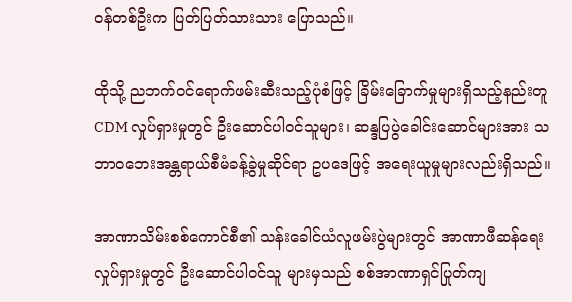ဝန်တစ်ဦးက ပြတ်ပြတ်သားသား ပြောသည်။

ထိုသို့ ညဘက်ဝင်ရောက်ဖမ်းဆီးသည့်ပုံစံဖြင့် ခြိမ်းခြောက်မှုများရှိသည့်နည်းတူ CDM လှုပ်ရှားမှုတွင် ဦးဆောင်ပါဝင်သူများ၊ ဆန္ဒပြပွဲခေါင်းဆောင်များအား သဘာဝဘေးအန္တရာယ်စီမံခန့်ခွဲမှုဆိုင်ရာ ဥပဒေဖြင့် အရေးယူမှုများလည်းရှိသည်။

အာဏာသိမ်းစစ်ကောင်စီ၏ သန်းခေါင်ယံလူဖမ်းပွဲများတွင် အာဏာဖီဆန်ရေးလှုပ်ရှားမှုတွင် ဦးဆောင်ပါဝင်သူ များမှသည် စစ်အာဏာရှင်ပြုတ်ကျ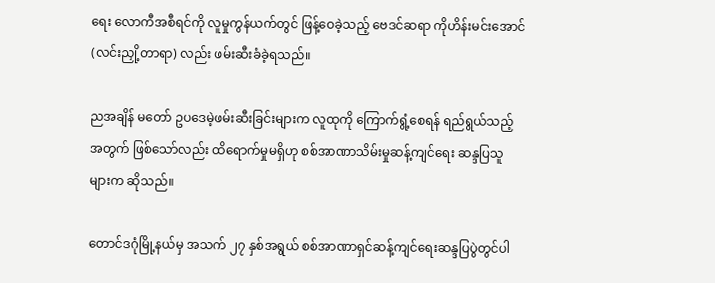ရေး လောကီအစီရင်ကို လူမှုကွန်ယက်တွင် ဖြန့်ဝေခဲ့သည့် ဗေဒင်ဆရာ ကိုဟိန်းမင်းအောင် (လင်းညှို့တာရာ) လည်း ဖမ်းဆီးခံခဲ့ရသည်။

ညအချိန် မတော် ဥပဒေမဲ့ဖမ်းဆီးခြင်းများက လူထုကို ကြောက်ရွံ့စေရန် ရည်ရွယ်သည့်အတွက် ဖြစ်သော်လည်း ထိရောက်မှုမရှိဟု စစ်အာဏာသိမ်းမှုဆန့်ကျင်ရေး ဆန္ဒပြသူများက ဆိုသည်။

တောင်ဒဂုံမြို့နယ်မှ အသက် ၂၇ နှစ်အရွယ် စစ်အာဏာရှင်ဆန့်ကျင်ရေးဆန္ဒပြပွဲတွင်ပါ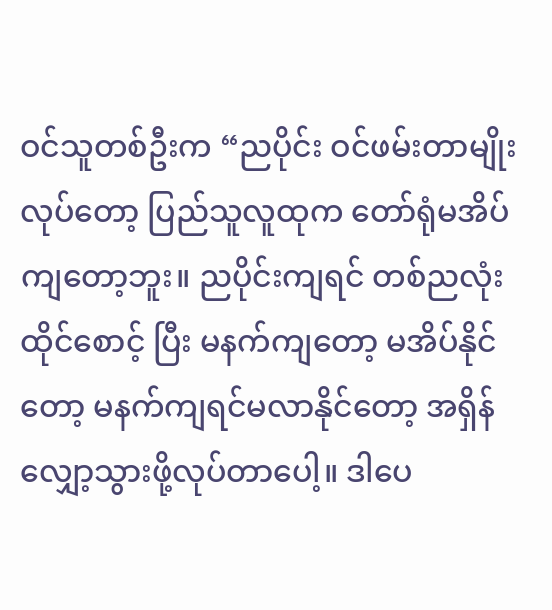ဝင်သူတစ်ဦးက “ညပိုင်း ဝင်ဖမ်းတာမျိုးလုပ်တော့ ပြည်သူလူထုက တော်ရုံမအိပ်ကျတော့ဘူး။ ညပိုင်းကျရင် တစ်ညလုံး ထိုင်စောင့် ပြီး မနက်ကျတော့ မအိပ်နိုင်တော့ မနက်ကျရင်မလာနိုင်တော့ အရှိန်လျှော့သွားဖို့လုပ်တာပေါ့။ ဒါပေ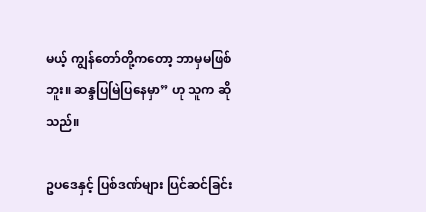မယ့် ကျွန်တော်တို့ကတော့ ဘာမှမဖြစ်ဘူး။ ဆန္ဒပြမြဲပြနေမှာ” ဟု သူက ဆိုသည်။

ဥပဒေနှင့် ပြစ်ဒဏ်များ ပြင်ဆင်ခြင်း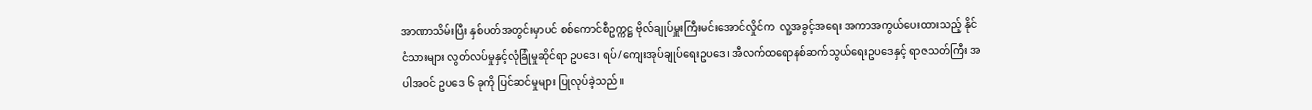အာဏာသိမ်းပြီး နှစ်ပတ်အတွင်းမှာပင် စစ်ကောင်စီဥက္ကဋ္ဌ ဗိုလ်ချုပ်မှူးကြီးမင်းအောင်လှိုင်က  လူ့အခွင့်အရေး အကာအကွယ်ပေးထားသည့် နိုင်ငံသားများ လွတ်လပ်မှုနှင့်လုံခြုံမှုဆိုင်ရာ ဥပဒေ၊ ရပ်/ကျေးအုပ်ချုပ်ရေးဥပဒေ၊ အီလက်ထရောနစ်ဆက်သွယ်ရေးဥပဒေနှင့် ရာဇသတ်ကြီး အပါအဝင် ဥပဒေ ၆ ခုကို ပြင်ဆင်မှုများ ပြုလုပ်ခဲ့သည်။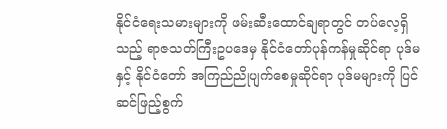နိုင်ငံရေးသမားများကို ဖမ်းဆီးထောင်ချရာတွင် တပ်လေ့ရှိသည့် ရာဇသတ်ကြီးဥပဒေမှ နိုင်ငံတော်ပုန်ကန်မှုဆိုင်ရာ ပုဒ်မနှင့် နိုင်ငံတော် အကြည်ညိုပျက်စေမှုဆိုင်ရာ ပုဒ်မများကို ပြင်ဆင်ဖြည့်စွက်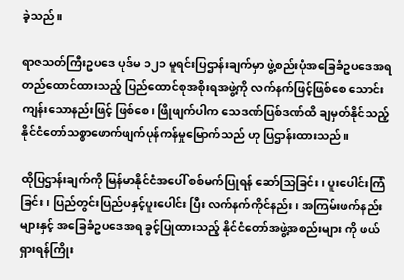ခဲ့သည်။

ရာဇသတ်ကြီးဥပဒေ ပုဒ်မ ၁၂၁ မူရင်းပြဌာန်းချက်မှာ ဖွဲ့စည်းပုံအခြေခံဥပဒေအရ တည်ထောင်ထားသည့် ပြည်ထောင်စုအစိုးရအဖွဲ့ကို လက်နက်ဖြင့်ဖြစ်စေ သောင်းကျန်းသောနည်းဖြင့် ဖြစ်စေ၊ ဖြိုဖျက်ပါက သေဒဏ်ပြစ်ဒဏ်ထိ ချမှတ်နိုင်သည့် နိုင်ငံတော်သစ္စာဖောက်ဖျက်ပုန်ကန်မှုမြောက်သည် ဟု ပြဌာန်းထားသည်။

ထိုပြဌာန်းချက်ကို မြန်မာနိုင်ငံအပေါ် စစ်မက်ပြုရန် ဆော်သြခြင်း၊ ပူးပေါင်းကြံခြင်း၊ ပြည်တွင်းပြည်ပနှင့်ပူးပေါင်း ပြီး လက်နက်ကိုင်နည်း၊ အကြမ်းဖက်နည်းများနှင့် အခြေခံဥပဒေအရ ခွင့်ပြုထားသည့် နိုင်ငံတော်အဖွဲ့အစည်းများ ကို ဖယ်ရှားရန်ကြိုး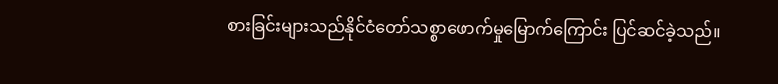စားခြင်းများသည်နိုင်ငံတော်သစ္စာဖောက်မှုမြောက်ကြောင်း ပြင်ဆင်ခဲ့သည်။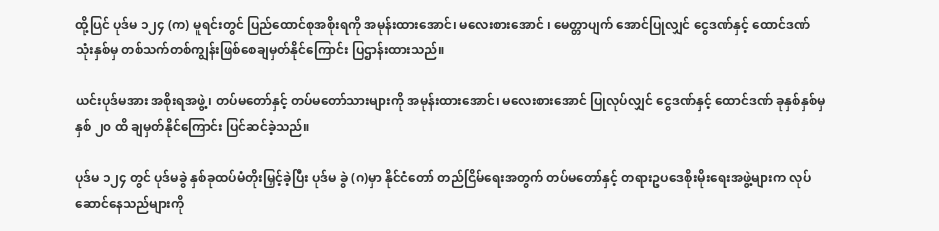ထို့ပြင် ပုဒ်မ ၁၂၄ (က) မူရင်းတွင် ပြည်ထောင်စုအစိုးရကို အမုန်းထားအောင်၊ မလေးစားအောင် ၊ မေတ္တာပျက် အောင်ပြုလျှင် ငွေဒဏ်နှင့် ထောင်ဒဏ် သုံးနှစ်မှ တစ်သက်တစ်ကျွန်းဖြစ်စေချမှတ်နိုင်ကြောင်း ပြဌာန်းထားသည်။

ယင်းပုဒ်မအား အစိုးရအဖွဲ့၊ တပ်မတော်နှင့် တပ်မတော်သားများကို အမုန်းထားအောင်၊ မလေးစားအောင် ပြုလုပ်လျှင် ငွေဒဏ်နှင့် ထောင်ဒဏ် ခုနှစ်နှစ်မှ နှစ် ၂၀ ထိ ချမှတ်နိုင်ကြောင်း ပြင်ဆင်ခဲ့သည်။

ပုဒ်မ ၁၂၄ တွင် ပုဒ်မခွဲ နှစ်ခုထပ်မံတိုးမြှင့်ခဲ့ပြီး ပုဒ်မ ခွဲ (ဂ)မှာ နိုင်ငံတော် တည်ငြိမ်ရေးအတွက် တပ်မတော်နှင့် တရားဥပဒေစိုးမိုးရေးအဖွဲ့များက လုပ်ဆောင်နေသည်များကို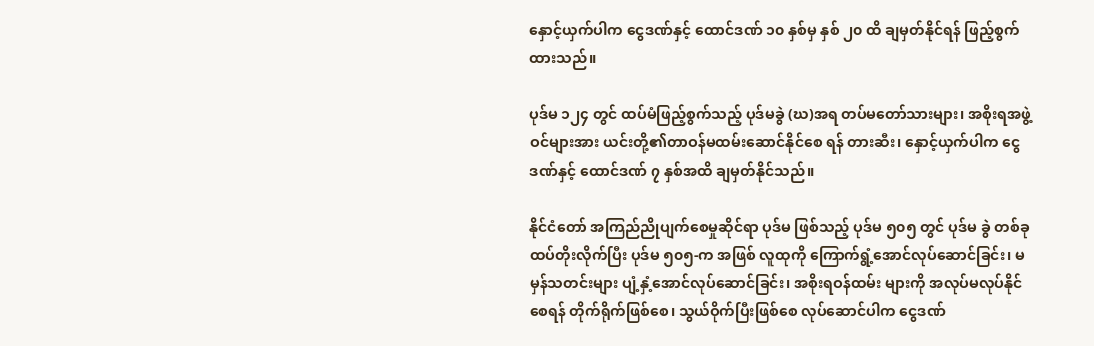နှောင့်ယှက်ပါက ငွေဒဏ်နှင့် ထောင်ဒဏ် ၁၀ နှစ်မှ နှစ် ၂၀ ထိ ချမှတ်နိုင်ရန် ဖြည့်စွက်ထားသည်။

ပုဒ်မ ၁၂၄ တွင် ထပ်မံဖြည့်စွက်သည့် ပုဒ်မခွဲ (ဃ)အရ တပ်မတော်သားများ၊ အစိုးရအဖွဲ့ဝင်များအား ယင်းတို့၏တာဝန်မထမ်းဆောင်နိုင်စေ ရန် တားဆီး၊ နှောင့်ယှက်ပါက ငွေဒဏ်နှင့် ထောင်ဒဏ် ၇ နှစ်အထိ ချမှတ်နိုင်သည်။

နိုင်ငံတော် အကြည်ညိုပျက်စေမှုဆိုင်ရာ ပုဒ်မ ဖြစ်သည့် ပုဒ်မ ၅၀၅ တွင် ပုဒ်မ ခွဲ တစ်ခု ထပ်တိုးလိုက်ပြီး ပုဒ်မ ၅၀၅-က အဖြစ် လူထုကို ကြောက်ရွံ့အောင်လုပ်ဆောင်ခြင်း၊ မမှန်သတင်းများ ပျံ့နှံ့အောင်လုပ်ဆောင်ခြင်း၊ အစိုးရဝန်ထမ်း များကို အလုပ်မလုပ်နိုင်စေရန် တိုက်ရိုက်ဖြစ်စေ၊ သွယ်ဝိုက်ပြီးဖြစ်စေ လုပ်ဆောင်ပါက ငွေဒဏ်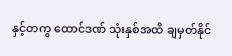နှင့်တကွ ထောင်ဒဏ် သုံးနှစ်အထိ ချမှတ်နိုင်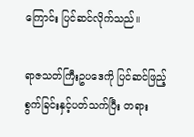ကြောင်း ပြင်ဆင်လိုက်သည်။

ရာဇသတ်ကြီးဥပဒေကို ပြင်ဆင်ဖြည့်စွက်ခြင်းနှင့်ပတ်သက်ပြီး တရား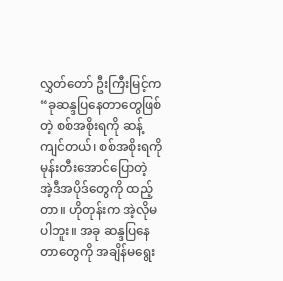လွှတ်တော် ဦးကြီးမြင့်က “ခုဆန္ဒပြနေတာတွေဖြစ်တဲ့ စစ်အစိုးရကို ဆန့်ကျင်တယ်၊ စစ်အစိုးရကို မုန်းတီးအောင်ပြောတဲ့ အဲ့ဒီအပိုဒ်တွေကို ထည့်တာ။ ဟိုတုန်းက အဲ့လိုမပါဘူး။ အခု ဆန္ဒပြနေတာတွေကို အချိန်မရွေး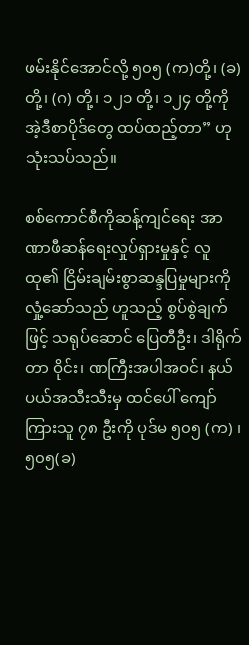ဖမ်းနိုင်အောင်လို့ ၅၀၅ (က)တို့၊ (ခ) တို့၊ (ဂ) တို့၊ ၁၂၁ တို့၊ ၁၂၄ တို့ကို အဲ့ဒီစာပိုဒ်တွေ ထပ်ထည့်တာ” ဟု သုံးသပ်သည်။

စစ်ကောင်စီကိုဆန့်ကျင်ရေး အာဏာဖီဆန်ရေးလှုပ်ရှားမှုနှင့် လူထု၏ ငြိမ်းချမ်းစွာဆန္ဒပြမှုများကို လှုံ့ဆော်သည် ဟူသည့် စွပ်စွဲချက်ဖြင့် သရုပ်ဆောင် ပြေတီဦး၊ ဒါရိုက်တာ ဝိုင်း၊ ဏကြီးအပါအဝင်၊ နယ်ပယ်အသီးသီးမှ ထင်ပေါ် ကျော်ကြားသူ ၇၈ ဦးကို ပုဒ်မ ၅၀၅ (က) ၊ ၅၀၅(ခ)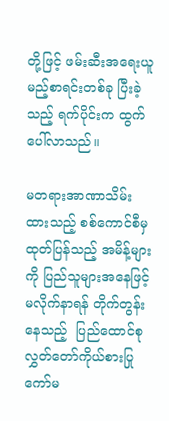တို့ဖြင့် ဖမ်းဆီးအရေးယူမည့်စာရင်းတစ်ခု ပြီးခဲ့သည့် ရက်ပိုင်းက ထွက်ပေါ်လာသည်။

မတရားအာဏာသိမ်းထားသည့် စစ်ကောင်စီမှ ထုတ်ပြန်သည့် အမိန့်များကို ပြည်သူများအနေဖြင့် မလိုက်နာရန် တိုက်တွန်းနေသည့်  ပြည်ထောင်စုလွှတ်တော်ကိုယ်စားပြုကော်မ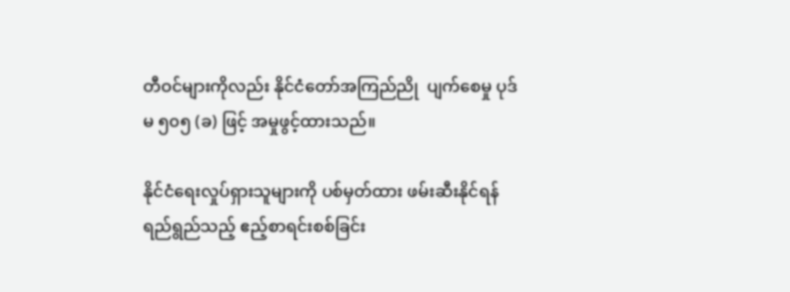တီဝင်များကိုလည်း နိုင်ငံတော်အကြည်ညို  ပျက်စေမှု ပုဒ်မ ၅၀၅ (ခ) ဖြင့် အမှုဖွင့်ထားသည်။

နိုင်ငံရေးလှုပ်ရှားသူများကို ပစ်မှတ်ထား ဖမ်းဆီးနိုင်ရန် ရည်ရွည်သည့် ဧည့်စာရင်းစစ်ခြင်း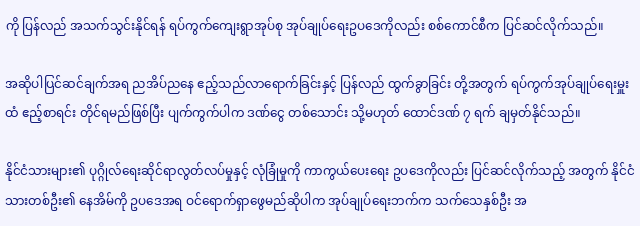ကို ပြန်လည် အသက်သွင်းနိုင်ရန် ရပ်ကွက်ကျေးရွာအုပ်စု အုပ်ချုပ်ရေးဥပဒေကိုလည်း စစ်ကောင်စီက ပြင်ဆင်လိုက်သည်။

အဆိုပါပြင်ဆင်ချက်အရ ညအိပ်ညနေ ဧည့်သည်လာရောက်ခြင်းနှင့် ပြန်လည် ထွက်ခွာခြင်း တို့အတွက် ရပ်ကွက်အုပ်ချုပ်ရေးမှူးထံ ဧည့်စာရင်း တိုင်ရမည်ဖြစ်ပြီး ပျက်ကွက်ပါက ဒဏ်ငွေ တစ်သောင်း သို့မဟုတ် ထောင်ဒဏ် ၇ ရက် ချမှတ်နိုင်သည်။

နိုင်ငံသားများ၏ ပုဂ္ဂိုလ်ရေးဆိုင်ရာလွတ်လပ်မှုနှင့် လုံခြုံမှုကို ကာကွယ်ပေးရေး ဥပဒေကိုလည်း ပြင်ဆင်လိုက်သည့် အတွက် နိုင်ငံသားတစ်ဦး၏ နေအိမ်ကို ဥပဒေအရ ဝင်ရောက်ရှာဖွေမည်ဆိုပါက အုပ်ချုပ်ရေးဘက်က သက်သေနှစ်ဦး အ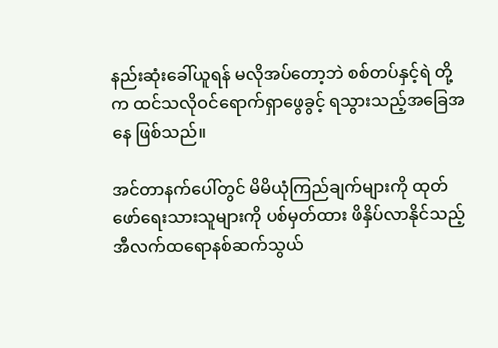နည်းဆုံးခေါ်ယူရန် မလိုအပ်တော့ဘဲ စစ်တပ်နှင့်ရဲ တို့က ထင်သလိုဝင်ရောက်ရှာဖွေခွင့် ရသွားသည့်အခြေအနေ ဖြစ်သည်။

အင်တာနက်ပေါ်တွင် မိမိယုံကြည်ချက်များကို ထုတ်ဖော်ရေးသားသူများကို ပစ်မှတ်ထား ဖိနှိပ်လာနိုင်သည့် အီလက်ထရောနစ်ဆက်သွယ်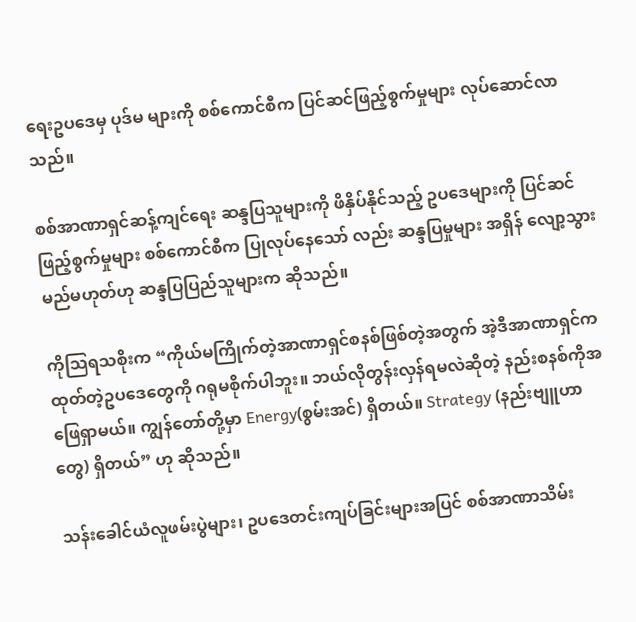ရေးဥပဒေမှ ပုဒ်မ များကို စစ်ကောင်စီက ပြင်ဆင်ဖြည့်စွက်မှုများ လုပ်ဆောင်လာ သည်။

စစ်အာဏာရှင်ဆန့်ကျင်ရေး ဆန္ဒပြသူများကို ဖိနှိပ်နိုင်သည့် ဥပဒေများကို ပြင်ဆင်ဖြည့်စွက်မှုများ စစ်ကောင်စီက ပြုလုပ်နေသော် လည်း ဆန္ဒပြမှုများ အရှိန် လျော့သွားမည်မဟုတ်ဟု ဆန္ဒပြပြည်သူများက ဆိုသည်။

ကိုသြရသစိုးက “ကိုယ်မကြိုက်တဲ့အာဏာရှင်စနစ်ဖြစ်တဲ့အတွက် အဲ့ဒီအာဏာရှင်ကထုတ်တဲ့ဥပဒေတွေကို ဂရုမစိုက်ပါဘူး။ ဘယ်လိုတွန်းလှန်ရမလဲဆိုတဲ့ နည်းစနစ်ကိုအဖြေရှာမယ်။ ကျွန်တော်တို့မှာ Energy(စွမ်းအင်) ရှိတယ်။ Strategy (နည်းဗျူဟာတွေ) ရှိတယ်” ဟု ဆိုသည်။

သန်းခေါင်ယံလူဖမ်းပွဲများ၊ ဥပဒေတင်းကျပ်ခြင်းများအပြင် စစ်အာဏာသိမ်း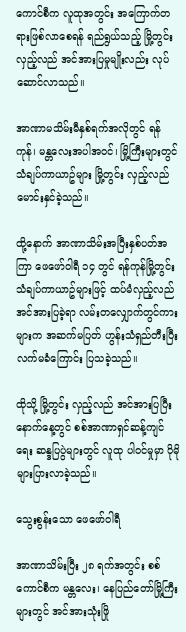ကောင်စီက လူထုအတွင်း အကြောက်တရားဖြစ်လာစေရန် ရည်ရွယ်သည့် မြို့တွင်း လှည့်လည် အင်အားပြမှုမျိုးလည်း လုပ်ဆောင်လာသည်။

အာဏာမသိမ်းမီနှစ်ရက်အလိုတွင် ရန်ကုန်၊ မန္တလေးအပါအဝင်၊ မြို့ကြီးများတွင် သံချပ်ကာယာဥ်များ မြို့တွင်း လှည့်လည်မောင်းနှင်ခဲ့သည်။

ထို့နောက် အာဏာသိမ်းအပြီးနှစ်ပတ်အကြာ ဖေဖော်ဝါရီ ၁၄ တွင် ရန်ကုန်မြို့တွင်း သံချပ်ကာယာဥ်များဖြင့် ထပ်မံလှည့်လည်အင်အားပြခဲ့ရာ လမ်းတလျှောက်တွင်ကားများက အဆက်မပြတ် ဟွန်းသံရှည်တီးပြီး လက်မခံကြောင်း ပြသခဲ့သည်။

ထိုသို့ မြို့တွင်း လှည့်လည် အင်အားပြပြီးနောက်နေ့တွင် စစ်အာဏာရှင်ဆန့်ကျင်ရေး ဆန္ဒပြပွဲများတွင် လူထု ပါဝင်မှုမှာ ပိုမိုများပြားလာခဲ့သည်။

သွေးစွန်း‌သော ဖေဖော်ဝါရီ

အာဏာသိမ်းပြီး ၂၈ ရက်အတွင်း စစ်ကောင်စီက မန္တလေး၊ နေပြည်တော်မြို့ကြီးများတွင် အင်အားသုံးဖြို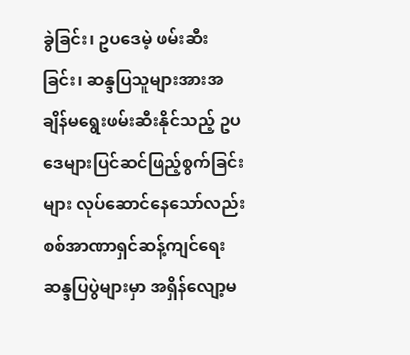ခွဲခြင်း၊ ဥပဒေမဲ့ ဖမ်းဆီးခြင်း၊ ဆန္ဒပြသူများအားအချိန်မရွေးဖမ်းဆီးနိုင်သည့် ဥပဒေများပြင်ဆင်ဖြည့်စွက်ခြင်းများ လုပ်ဆောင်နေသော်လည်း စစ်အာဏာရှင်ဆန့်ကျင်ရေး ဆန္ဒပြပွဲများမှာ အရှိန်လျော့မ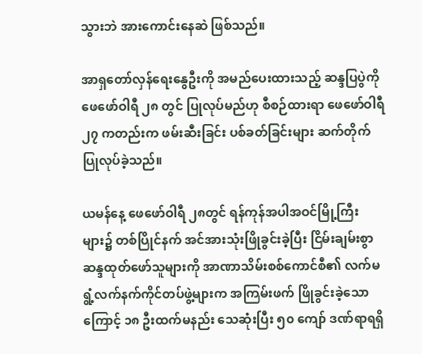သွားဘဲ အားကောင်းနေဆဲ ဖြစ်သည်။

အာရှတော်လှန်ရေးနွေဦးကို အမည်ပေးထားသည့် ဆန္ဒပြပွဲကို ဖေဖော်ဝါရီ ၂၈ တွင် ပြုလုပ်မည်ဟု စီစဉ်ထားရာ ဖေဖော်ဝါရီ ၂၇ ကတည်းက ဖမ်းဆီးခြင်း ပစ်ခတ်ခြင်းများ ဆက်တိုက်ပြုလုပ်ခဲ့သည်။

ယမန်နေ့ ဖေဖော်ဝါရီ ၂၈တွင် ရန်ကုန်အပါအဝင်မြို့ကြီးများ၌ တစ်ပြိုင်နက် အင်အားသုံးဖြိုခွင်းခဲ့ပြီး ငြိမ်းချမ်းစွာ ဆန္ဒထုတ်ဖော်သူများကို အာဏာသိမ်းစစ်ကောင်စီ၏ လက်မရွံ့လက်နက်ကိုင်တပ်ဖွဲ့များက အကြမ်းဖက် ဖြိုခွင်းခဲ့သောကြောင့် ၁၈ ဦးထက်မနည်း သေဆုံးပြီး ၅၀ ကျော် ဒဏ်ရာရရှိ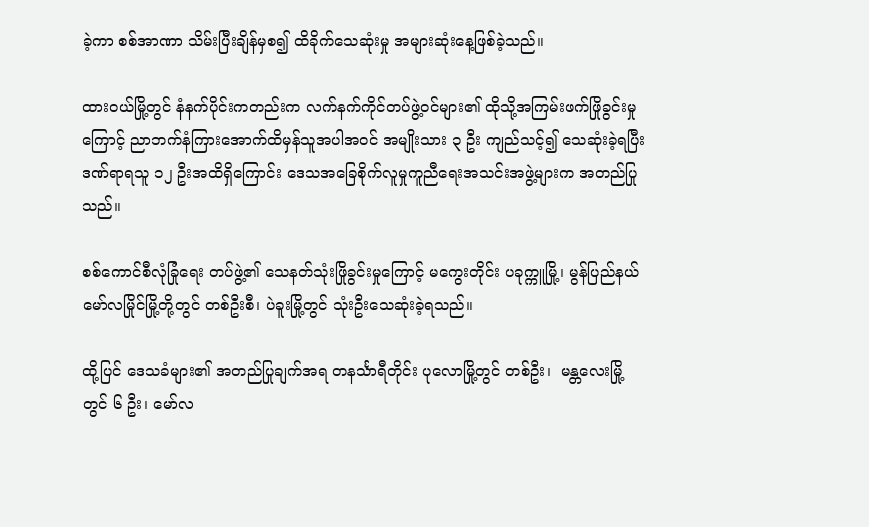ခဲ့ကာ စစ်အာဏာ သိမ်းပြီးချိန်မှစ၍ ထိခိုက်သေဆုံးမှု အများဆုံးနေ့ဖြစ်ခဲ့သည်။

ထားဝယ်မြို့တွင် နံနက်ပိုင်းကတည်းက လက်နက်ကိုင်တပ်ဖွဲ့ဝင်များ၏ ထိုသို့အကြမ်းဖက်ဖြိုခွင်းမှု ကြောင့် ညာဘက်နံကြားအောက်ထိမှန်သူအပါအဝင် အမျိုးသား ၃ ဦး ကျည်သင့်၍ သေဆုံးခဲ့ရပြီး ဒဏ်ရာရသူ ၁၂ ဦးအထိရှိကြောင်း ဒေသအခြေစိုက်လူမှုကူညီရေးအသင်းအဖွဲ့များက အတည်ပြုသည်။

စစ်ကောင်စီလုံခြုံရေး တပ်ဖွဲ့၏ သေနတ်သုံးဖြိုခွင်းမှုကြောင့် မကွေးတိုင်း ပခုက္ကူမြို့၊ မွန်ပြည်နယ် မော်လမြိုင်မြို့တို့တွင် တစ်ဦးစီ၊ ပဲခူးမြို့တွင် သုံးဦးသေဆုံးခဲ့ရသည်။

ထို့ပြင် ဒေသခံများ၏ အတည်ပြုချက်အရ တနင်္သာရီတိုင်း ပုလောမြို့တွင် တစ်ဦး၊  မန္တလေးမြို့တွင် ၆ ဦး၊ မော်လ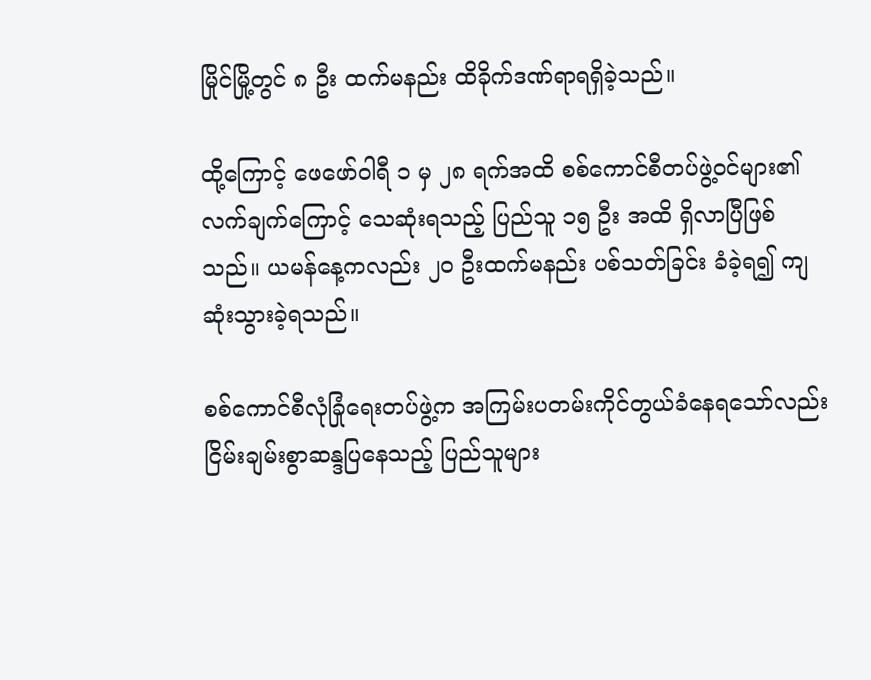မြိုင်မြို့တွင် ၈ ဦး ထက်မနည်း ထိခိုက်ဒဏ်ရာရရှိခဲ့သည်။

ထို့ကြောင့် ဖေဖော်ဝါရီ ၁ မှ ၂၈ ရက်အထိ စစ်ကောင်စီတပ်ဖွဲ့ဝင်များ၏ လက်ချက်ကြောင့် သေဆုံးရသည့် ပြည်သူ ၁၅ ဦး အထိ ရှိလာပြီဖြစ်သည်။ ယမန်နေ့ကလည်း ၂၀ ဦးထက်မနည်း ပစ်သတ်ခြင်း ခံခဲ့ရ၍ ကျဆုံးသွားခဲ့ရသည်။

စစ်ကောင်စီလုံခြုံရေးတပ်ဖွဲ့က အကြမ်းပတမ်းကိုင်တွယ်ခံနေရသော်လည်း ငြိမ်းချမ်းစွာဆန္ဒပြနေသည့် ပြည်သူများ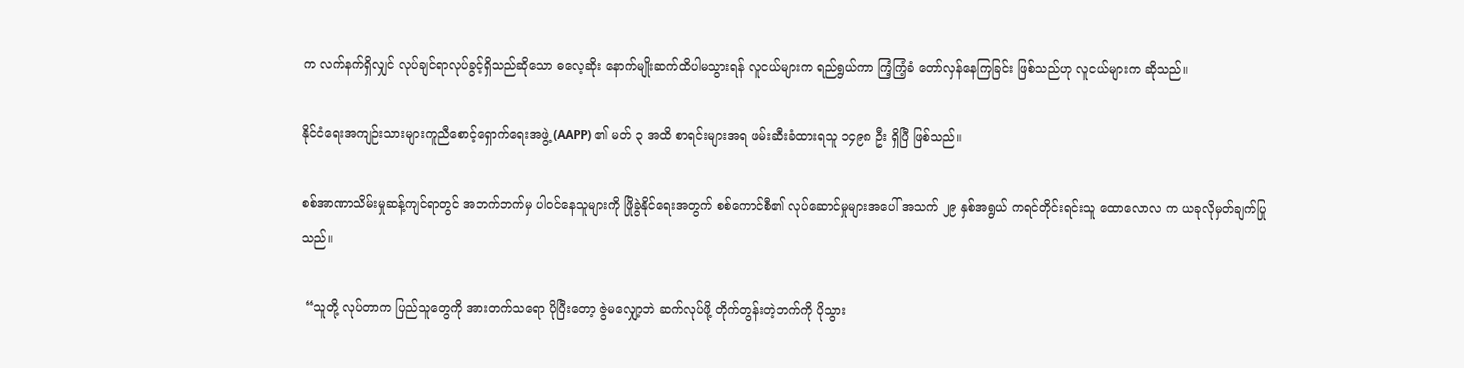က လက်နက်ရှိလျှင် လုပ်ချင်ရာလုပ်ခွင့်ရှိသည်ဆိုသော ဓလေ့ဆိုး နောက်မျိုးဆက်ထိပါမသွားရန် လူငယ်များက ရည်ရွယ်ကာ ကြံ့ကြံ့ခံ တော်လှန်နေကြခြင်း ဖြစ်သည်ဟု လူငယ်များက ဆိုသည်။

နိုင်ငံရေးအကျဉ်းသားများကူညီစောင့်ရှောက်ရေးအဖွဲ့ (AAPP) ၏ မတ် ၃ အထိ စာရင်းများအရ ဖမ်းဆီးခံထားရသူ ၁၄၉၈ ဦး ရှိပြီ ဖြစ်သည်။

စစ်အာဏာသိမ်းမှုဆန့်ကျင်ရာတွင် အဘက်ဘက်မှ ပါဝင်နေသူများကို ဖြိုခွဲနိုင်ရေးအတွက် စစ်ကောင်စီ၏ လုပ်ဆောင်မှုများအပေါ် အသက် ၂၉ နှစ်အရွယ် ကရင်တိုင်းရင်းသူ ထောလောလ က ယခုလိုမှတ်ချက်ပြုသည်။

 “သူတို့ လုပ်တာက ပြည်သူတွေကို အားတက်သရော ပိုပြီးတော့ ဇွဲမလျှော့ဘဲ ဆက်လုပ်ဖို့ တိုက်တွန်းတဲ့ဘက်ကို ပိုသွား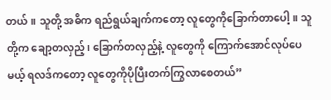တယ်။ သူတို့ အဓိက ရည်ရွယ်ချက်ကတော့ လူတွေကိုခြောက်တာပေါ့။ သူတို့က ချော့တလှည့်၊ ခြောက်တလှည့်နဲ့ လူတွေကို ကြောက်အောင်လုပ်ပေမယ့် ရလဒ်ကတော့ လူတွေကိုပိုပြီးတက်ကြွလာစေတယ်”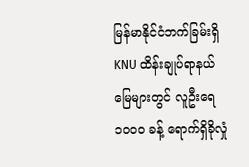မြန်မာနိုင်ငံဘက်ခြမ်းရှိ KNU ထိန်းချုပ်ရာနယ်မြေများတွင် လူဦးရေ ၁၀၀၀ ခန့် ရောက်ရှိခိုလှုံ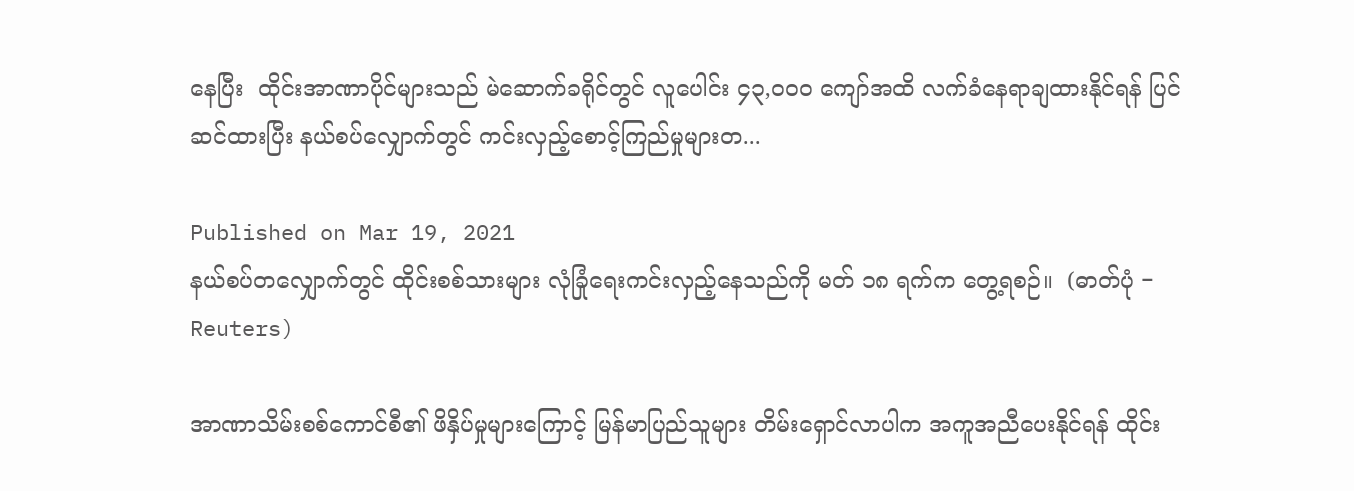နေပြီး  ထိုင်းအာဏာပိုင်များသည် မဲဆောက်ခရိုင်တွင် လူပေါင်း ၄၃,၀၀၀ ကျော်အထိ လက်ခံနေရာချထားနိုင်ရန် ပြင်ဆင်ထားပြီး နယ်စပ်လျှောက်တွင် ကင်းလှည့်စောင့်ကြည်မှုများတ...

Published on Mar 19, 2021
နယ်စပ်တလျှောက်တွင် ထိုင်းစစ်သားများ လုံခြုံရေးကင်းလှည့်နေသည်ကို မတ် ၁၈ ရက်က တွေ့ရစဉ်။  (ဓာတ်ပုံ − Reuters)

အာဏာသိမ်းစစ်ကောင်စီ၏ ဖိနှိပ်မှုများကြောင့် မြန်မာပြည်သူများ တိမ်းရှောင်လာပါက အကူအညီပေးနိုင်ရန် ထိုင်း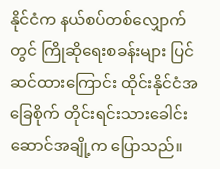နိုင်ငံက နယ်စပ်တစ်လျှောက်တွင် ကြိုဆိုရေးစခန်းများ ပြင်ဆင်ထားကြောင်း ထိုင်းနိုင်ငံအခြေစိုက် တိုင်းရင်းသားခေါင်းဆောင်အချို့က ပြောသည်။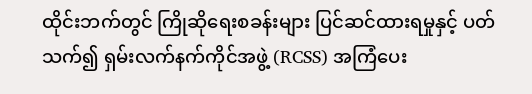ထိုင်းဘက်တွင် ကြိုဆိုရေးစခန်းများ ပြင်ဆင်ထားရမှုနှင့် ပတ်သက်၍ ရှမ်းလက်နက်ကိုင်အဖွဲ့ (RCSS) အကြံပေး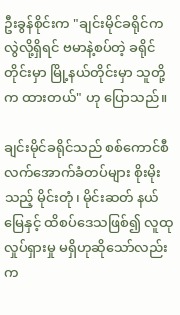ဦးခွန်စိုင်းက "ချင်းမိုင်ခရိုင်က လွဲလို့ရှိရင် ဗမာနဲ့စပ်တဲ့ ခရိုင်တိုင်းမှာ မြို့နယ်တိုင်းမှာ သူတို့က ထားတယ်" ဟု ပြောသည်။

ချင်းမိုင်ခရိုင်သည် စစ်ကောင်စီ လက်အောက်ခံတပ်များ စိုးမိုးသည့် မိုင်းတုံ၊ မိုင်းဆတ် နယ်မြေနှင့် ထိစပ်ဒေသဖြစ်၍ လူထုလှုပ်ရှားမှု မရှိဟုဆိုသော်လည်း က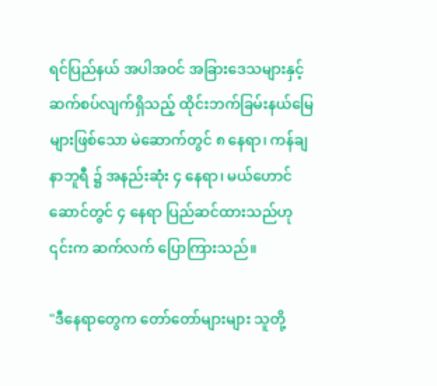ရင်ပြည်နယ် အပါအဝင် အခြားဒေသများနှင့် ဆက်စပ်လျက်ရှိသည့် ထိုင်းဘက်ခြမ်းနယ်မြေများဖြစ်သော မဲ‌ဆောက်တွင် ၈ နေရာ၊ ကန်ချနာဘူရီ ၌ အနည်းဆုံး ၄ နေရာ၊ မယ်ဟောင်ဆောင်တွင် ၄ နေရာ ပြည်ဆင်ထားသည်ဟု ၎င်းက ဆက်လက် ပြောကြားသည်။

"ဒီနေရာတွေက တော်တော်များများ သူတို့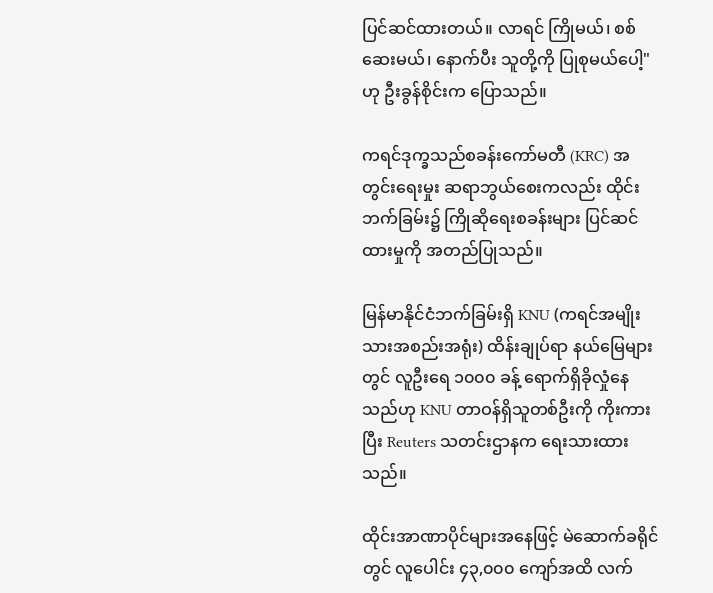ပြင်ဆင်ထားတယ်။ လာရင် ကြိုမယ်၊ စစ်ဆေးမယ်၊ နောက်ပီး သူတို့ကို ပြုစုမယ်ပေါ့" ဟု ဦးခွန်စိုင်းက ပြောသည်။

ကရင်ဒုက္ခသည်စခန်းကော်မတီ (KRC) အတွင်းရေးမှုး ဆရာဘွယ်စေးကလည်း ထိုင်းဘက်ခြမ်း၌ ကြိုဆိုရေးစခန်းများ ပြင်ဆင်ထားမှုကို အတည်ပြုသည်။

မြန်မာနိုင်ငံဘက်ခြမ်းရှိ KNU (ကရင်အမျိုးသားအစည်းအရုံး) ထိန်းချုပ်ရာ နယ်မြေများတွင် လူဦးရေ ၁၀၀၀ ခန့် ရောက်ရှိခိုလှုံနေသည်ဟု KNU တာဝန်ရှိသူတစ်ဦးကို ကိုးကားပြီး Reuters သတင်းဌာနက ရေးသားထားသည်။

ထိုင်းအာဏာပိုင်များအနေဖြင့် မဲဆောက်ခရိုင်တွင် လူပေါင်း ၄၃,၀၀၀ ကျော်အထိ လက်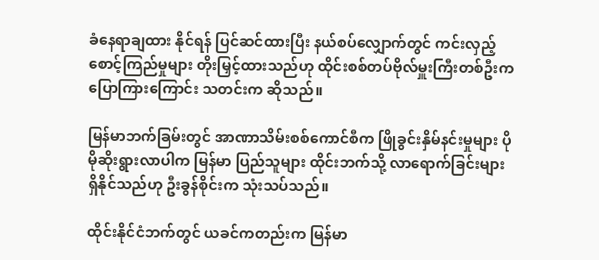ခံနေရာချထား နိုင်ရန် ပြင်ဆင်ထားပြီး နယ်စပ်လျှောက်တွင် ကင်းလှည့်စောင့်ကြည်မှုများ တိုးမြှင့်ထားသည်ဟု ထိုင်းစစ်တပ်ဗိုလ်မှူးကြီးတစ်ဦးက ပြောကြားကြောင်း သတင်းက ဆိုသည်။

မြန်မာဘက်ခြမ်းတွင် အာဏာသိမ်းစစ်ကောင်စီက ဖြိုခွင်းနှိမ်နင်းမှုများ ပိုမိုဆိုးရွားလာပါက မြန်မာ ပြည်သူများ ထိုင်းဘက်သို့ လာရောက်ခြင်းများရှိနိုင်သည်ဟု ဦးခွန်စိုင်းက သုံးသပ်သည်။

ထိုင်းနိုင်ငံဘက်တွင် ယခင်ကတည်းက မြန်မာ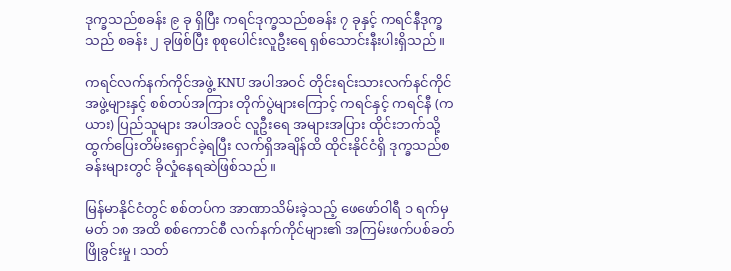ဒုက္ခသည်စခန်း ၉ ခု ရှိပြီး ကရင်ဒုက္ခသည်စခန်း ၇ ခုနှင့် ကရင်နီဒုက္ခသည် စခန်း ၂ ခုဖြစ်ပြီး စုစုပေါင်းလူဦးရေ ရှစ်သောင်းနီးပါးရှိသည်။

ကရင်လက်နက်ကိုင်အဖွဲ့ KNU အပါအဝင် တိုင်းရင်းသားလက်နင်ကိုင် အဖွဲ့များနှင့် စစ်တပ်အကြား တိုက်ပွဲများကြောင့် ကရင်နှင့် ကရင်နီ (ကယား) ပြည်သူများ အပါအဝင် လူဦးရေ အများအပြား ထိုင်းဘက်သို့ ထွက်ပြေးတိမ်းရှောင်ခဲ့ရပြီး လက်ရှိအချိန်ထိ ထိုင်းနိုင်ငံရှိ ဒုက္ခသည်စခန်းများတွင် ခိုလှုံနေရဆဲဖြစ်သည်။

မြန်မာနိုင်ငံတွင် စစ်တပ်က အာဏာသိမ်းခဲ့သည့် ဖေဖော်ဝါရီ ၁ ရက်မှ မတ် ၁၈ အထိ စစ်ကောင်စီ လက်နက်ကိုင်များ၏ အကြမ်းဖက်ပစ်ခတ်ဖြိုခွင်းမှု၊ သတ်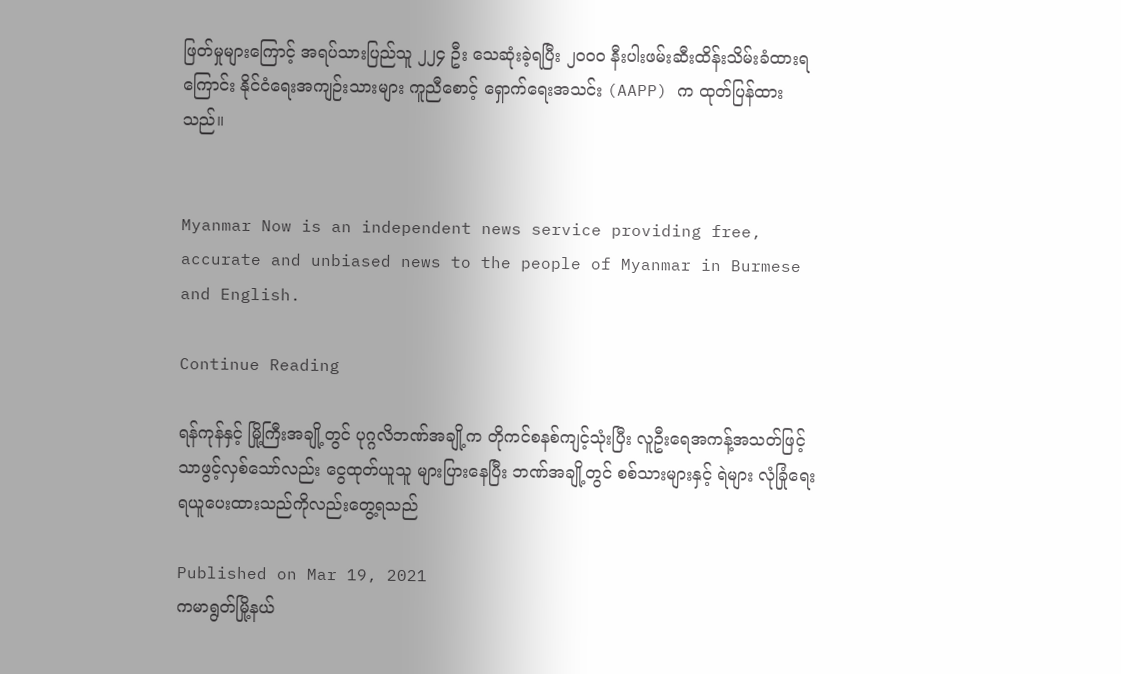ဖြတ်မှုများကြောင့် အရပ်သားပြည်သူ ၂၂၄ ဦး သေဆုံးခဲ့ရပြီး ၂၀၀၀ နီးပါးဖမ်းဆီးထိန်းသိမ်းခံထားရကြောင်း နိုင်ငံရေးအကျဉ်းသားများ ကူညီစောင့် ရှောက်ရေးအသင်း (AAPP) က ထုတ်ပြန်ထားသည်။


Myanmar Now is an independent news service providing free, accurate and unbiased news to the people of Myanmar in Burmese and English.

Continue Reading

ရန်ကုန်နှင့် မြို့ကြီးအချို့တွင် ပုဂ္ဂလိဘဏ်အချို့က တိုကင်စနစ်ကျင့်သုံးပြီး လူဦးရေအကန့်အသတ်ဖြင့် သာဖွင့်လှစ်သော်လည်း ငွေထုတ်ယူသူ များပြားနေပြီး ဘဏ်အချို့တွင် စစ်သားများနှင့် ရဲများ လုံခြုံရေးရယူပေးထားသည်ကိုလည်းတွေ့ရသည်

Published on Mar 19, 2021
ကမာရွတ်မြို့နယ်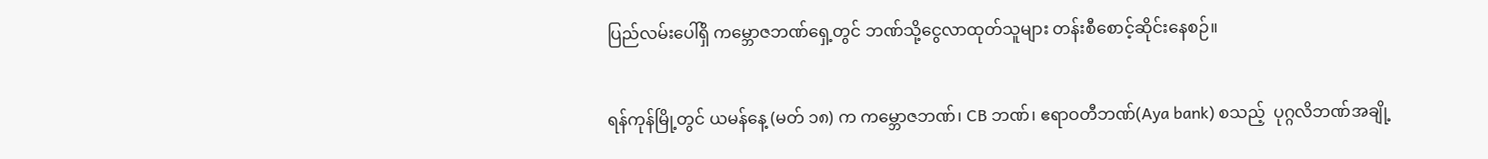ပြည်လမ်းပေါ်ရှိ ကမ္ဘောဇဘဏ်ရှေ့တွင် ဘဏ်သို့ငွေလာထုတ်သူများ တန်းစီစောင့်ဆိုင်းနေစဉ်။

ရန်ကုန်မြို့တွင် ယမန်နေ့ (မတ် ၁၈) က ကမ္ဘောဇဘဏ်၊ CB ဘဏ်၊ ဧရာဝတီဘဏ်(Aya bank) စသည့်  ပုဂ္ဂလိဘဏ်အချို့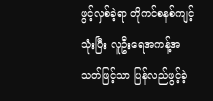ဖွင့်လှစ်ခဲ့ရာ တိုကင်စနစ်ကျင့်သုံးပြီး လူဦးရေအကန့်အသတ်ဖြင့်သာ ပြန်လည်ဖွင့်ခဲ့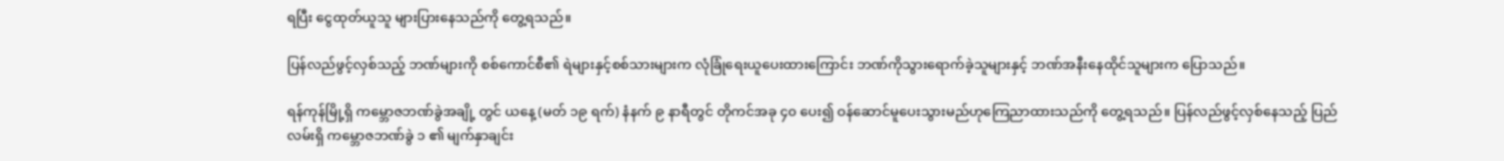ရပြီး ငွေထုတ်ယူသူ များပြားနေသည်ကို တွေ့ရသည်။

ပြန်လည်ဖွင့်လှစ်သည့် ဘဏ်များကို စစ်ကောင်စီ၏ ရဲများနှင့်စစ်သားများက လုံခြုံရေးယူပေးထားကြောင်း ဘဏ်ကိုသွားရောက်ခဲ့သူများနှင့် ဘဏ်အနီးနေထိုင်သူများက ပြောသည်။

ရန်ကုန်မြို့ရှိ ကမ္ဘောဇဘဏ်ခွဲအချို့ တွင် ယနေ့ (မတ် ၁၉ ရက်) နံနက် ၉ နာရီတွင် တိုကင်အခု ၄၀ ပေး၍ ဝန်ဆောင်မူပေးသွားမည်ဟုကြေညာထားသည်ကို တွေ့ရသည်။ ပြန်လည်ဖွင့်လှစ်နေသည့် ပြည်လမ်းရှိ ကမ္ဘောဇဘဏ်ခွဲ ၁ ၏ မျက်နှာချင်း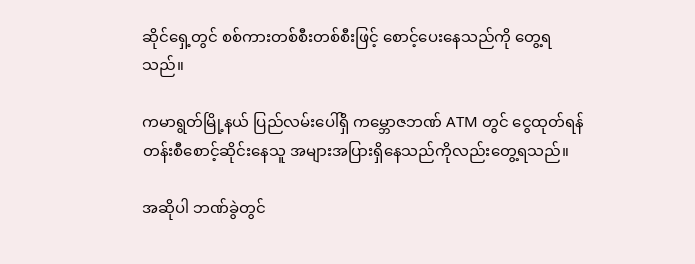ဆိုင်ရှေ့တွင် စစ်ကားတစ်စီးတစ်စီးဖြင့် စောင့်ပေးနေသည်ကို တွေ့ရသည်။

ကမာရွတ်မြို့နယ် ပြည်လမ်းပေါ်ရှိ ကမ္ဘောဇဘဏ် ATM တွင် ငွေထုတ်ရန် တန်းစီစောင့်ဆိုင်းနေသူ အများအပြားရှိနေသည်ကိုလည်းတွေ့ရသည်။

အဆိုပါ ဘဏ်ခွဲတွင်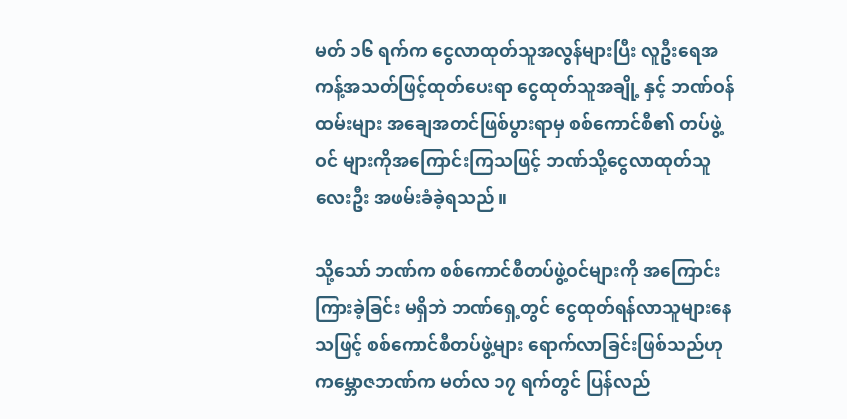မတ် ၁၆ ရက်က ငွေလာထုတ်သူအလွန်များပြီး လူဦးရေအကန့်အသတ်ဖြင့်ထုတ်ပေးရာ ငွေထုတ်သူအချို့ နှင့် ဘဏ်ဝန်ထမ်းများ အချေအတင်ဖြစ်ပွားရာမှ စစ်ကောင်စီ၏ တပ်ဖွဲ့ဝင် များကိုအကြောင်းကြသဖြင့် ဘဏ်သို့ငွေလာထုတ်သူလေးဦး အဖမ်းခံခဲ့ရသည်။

သို့သော် ဘဏ်က စစ်ကောင်စီတပ်ဖွဲ့ဝင်များကို အကြောင်းကြားခဲ့ခြင်း မရှိဘဲ ဘဏ်ရှေ့တွင် ငွေထုတ်ရန်လာသူများနေသဖြင့် စစ်ကောင်စီတပ်ဖွဲ့များ ရောက်လာခြင်းဖြစ်သည်ဟု ကမ္ဘောဇဘဏ်က မတ်လ ၁၇ ရက်တွင် ပြန်လည်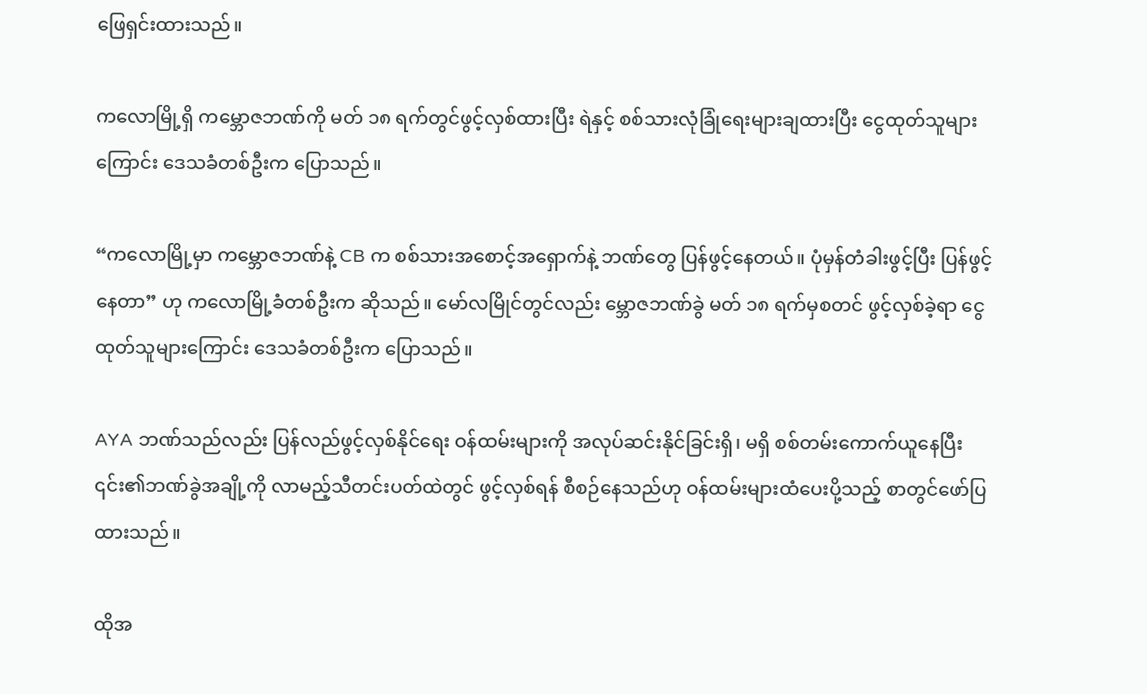ဖြေရှင်းထားသည်။

ကလောမြို့ရှိ ကမ္ဘောဇဘဏ်ကို မတ် ၁၈ ရက်တွင်ဖွင့်လှစ်ထားပြီး ရဲနှင့် စစ်သားလုံခြုံရေးများချထားပြီး ငွေထုတ်သူများကြောင်း ဒေသခံတစ်ဦးက ပြောသည်။

“ကလောမြို့မှာ ကမ္ဘောဇဘဏ်နဲ့ CB က စစ်သားအစောင့်အရှောက်နဲ့ ဘဏ်တွေ ပြန်ဖွင့်နေတယ်။ ပုံမှန်တံခါးဖွင့်ပြီး ပြန်ဖွင့်နေတာ” ဟု ကလောမြို့ခံတစ်ဦးက ဆိုသည်။ မော်လမြိုင်တွင်လည်း မ္ဘောဇဘဏ်ခွဲ မတ် ၁၈ ရက်မှစတင် ဖွင့်လှစ်ခဲ့ရာ ငွေထုတ်သူများကြောင်း ဒေသခံတစ်ဦးက ပြောသည်။

AYA ဘဏ်သည်လည်း ပြန်လည်ဖွင့်လှစ်နိုင်ရေး ဝန်ထမ်းများကို အလုပ်ဆင်းနိုင်ခြင်းရှိ၊ မရှိ စစ်တမ်းကောက်ယူနေပြီး ၎င်း၏ဘဏ်ခွဲအချို့ကို လာမည့်သီတင်းပတ်ထဲတွင် ဖွင့်လှစ်ရန် စီစဉ်နေသည်ဟု ဝန်ထမ်းများထံပေးပို့သည့် စာတွင်ဖော်ပြထားသည်။

ထိုအ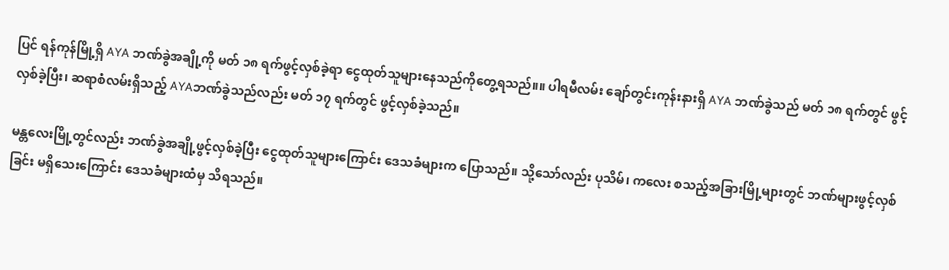ပြင် ရန်ကုန်မြို့ရှိ AYA ဘဏ်ခွဲအချို့ကို မတ် ၁၈ ရက်ဖွင့်လှစ်ခဲ့ရာ ငွေထုတ်သူများနေသည်ကိုတွေ့ရသည်။။ ပါရမီလမ်း ချော်တွင်းကုန်းနားရှိ AYA ဘဏ်ခွဲသည် မတ် ၁၈ ရက်တွင် ဖွင့်လှစ်ခဲ့ပြီး၊ ဆရာစံလမ်းရှိသည့် AYAဘဏ်ခွဲသည်လည်း မတ် ၁၇ ရက်တွင် ဖွင့်လှစ်ခဲ့သည်။

မန္တလေးမြို့တွင်လည်း ဘဏ်ခွဲအချို့ဖွင့်လှစ်ခဲ့ပြီး ငွေထုတ်သူများကြောင်း ဒေသခံများက ပြောသည်။ သို့သော်လည်း ပုသိမ်၊ ကလေး စသည့်အခြားမြို့များတွင် ဘဏ်များဖွင့်လှစ်ခြင်း မရှိသေးကြောင်း ဒေသခံများထံမှ သိရသည်။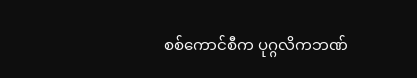စစ်ကောင်စီက ပုဂ္ဂလိကဘဏ်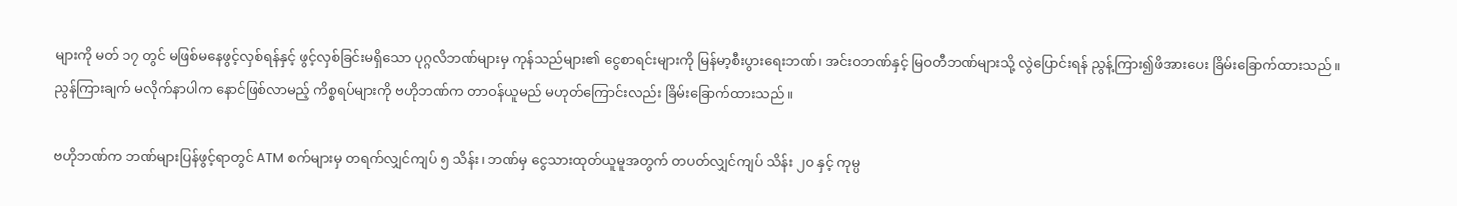များကို မတ် ၁၇ တွင် မဖြစ်မနေဖွင့်လှစ်ရန်နှင့် ဖွင့်လှစ်ခြင်းမရှိသော ပုဂ္ဂလိဘဏ်များမှ ကုန်သည်များ၏ ငွေစာရင်းများကို မြန်မာ့စီးပွားရေးဘဏ်၊ အင်းဝဘဏ်နှင့် မြဝတီဘဏ်များသို့ လွဲပြောင်းရန် ညွန့်ကြား၍ဖိအားပေး ခြိမ်းခြောက်ထားသည်။ ညွန်ကြားချက် မလိုက်နာပါက နောင်ဖြစ်လာမည့် ကိစ္စရပ်များကို ဗဟိုဘဏ်က တာဝန်ယူမည် မဟုတ်ကြောင်းလည်း ခြိမ်းခြောက်ထားသည်။

ဗဟိုဘဏ်က ဘဏ်များပြန်ဖွင့်ရာတွင် ATM စက်များမှ တရက်လျှင်ကျပ် ၅ သိန်း၊ ဘဏ်မှ ငွေသားထုတ်ယူမူအတွက် တပတ်လျှင်ကျပ် သိန်း ၂၀ နှင့် ကုမ္ပ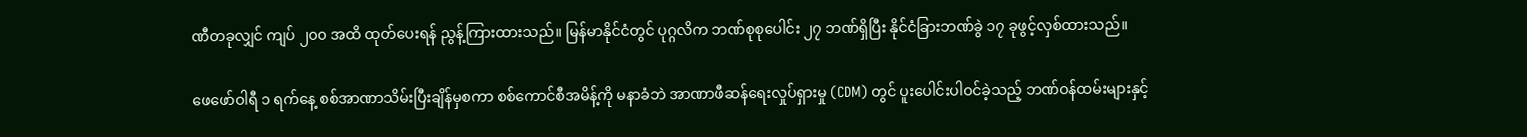ဏီတခုလျှင် ကျပ် ၂၀၀ အထိ ထုတ်ပေးရန် ညွန့်ကြားထားသည်။ မြန်မာနိုင်ငံတွင် ပုဂ္ဂလိက ဘဏ်စုစုပေါင်း ၂၇ ဘဏ်ရှိပြီး နိုင်ငံခြားဘဏ်ခွဲ ၁၇ ခုဖွင့်လှစ်ထားသည်။

ဖေဖော်ဝါရီ ၁ ရက်နေ့ စစ်အာဏာသိမ်းပြီးချိန်မှစကာ စစ်ကောင်စီအမိန့်ကို မနာခံဘဲ အာဏာဖီဆန်ရေးလှုပ်ရှားမှု (CDM) တွင် ပူးပေါင်းပါဝင်ခဲ့သည့် ဘဏ်ဝန်ထမ်းများနှင့်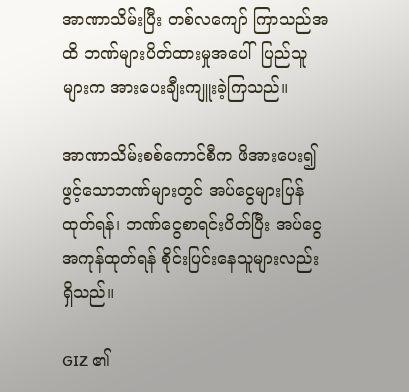အာဏာသိမ်းပြီး တစ်လကျော် ကြာသည်အထိ ဘဏ်များပိတ်ထားမှုအပေါ်  ပြည်သူများက အားပေးချီးကျူးခဲ့ကြသည်။

အာဏာသိမ်းစစ်ကောင်စီက ဖိအားပေး၍ ဖွင့်သောဘဏ်များတွင် အပ်ငွေများပြန်ထုတ်ရန်၊ ဘဏ်ငွေစာရင်းပိတ်ပြီး အပ်ငွေအကုန်ထုတ်ရန် စိုင်းပြင်းနေသူများလည်း ရှိသည်။

GIZ ၏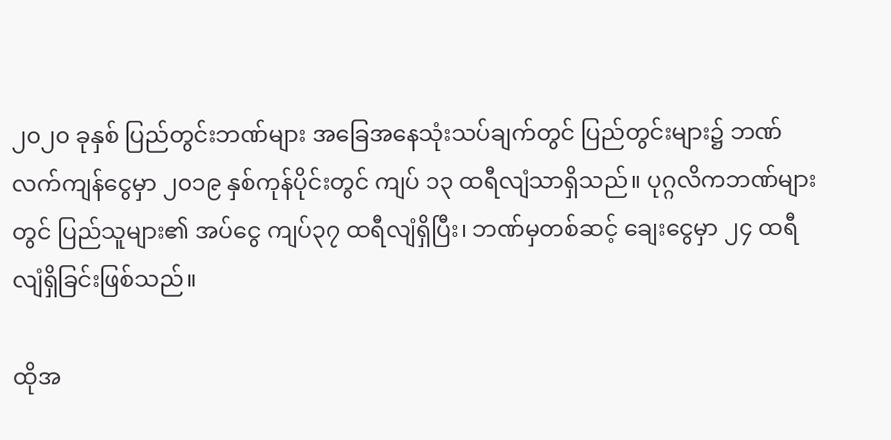၂၀၂၀ ခုနှစ် ပြည်တွင်းဘဏ်များ အခြေအနေသုံးသပ်ချက်တွင် ပြည်တွင်းများ၌ ဘဏ်လက်ကျန်ငွေမှာ ၂၀၁၉ နှစ်ကုန်ပိုင်းတွင် ကျပ် ၁၃ ထရီလျံသာရှိသည်။ ပုဂ္ဂလိကဘဏ်များတွင် ပြည်သူများ၏ အပ်ငွေ ကျပ်၃၇ ထရီလျံရှိပြီး၊ ဘဏ်မှတစ်ဆင့် ချေးငွေမှာ ၂၄ ထရီလျံရှိခြင်းဖြစ်သည်။

ထိုအ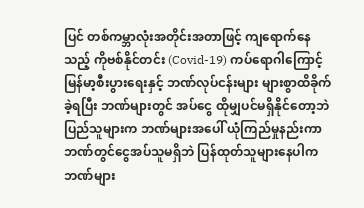ပြင် တစ်ကမ္ဘာလုံးအတိုင်းအတာဖြင့် ကျရောက်နေသည့် ကိုဗစ်နိုင်တင်း (Covid-19) ကပ်ရောဂါကြောင့် မြန်မာ့စီးပွားရေးနှင့် ဘဏ်လုပ်ငန်းများ များစွာထိခိုက်ခဲ့ရပြီး ဘဏ်များတွင် အပ်ငွေ ထိုမျှပင်မရှိနိုင်တော့ဘဲ ပြည်သူများက ဘဏ်များအပေါ် ယုံကြည်မှုနည်းကာ ဘဏ်တွင်ငွေအပ်သူမရှိဘဲ ပြန်ထုတ်သူများနေပါက ဘဏ်များ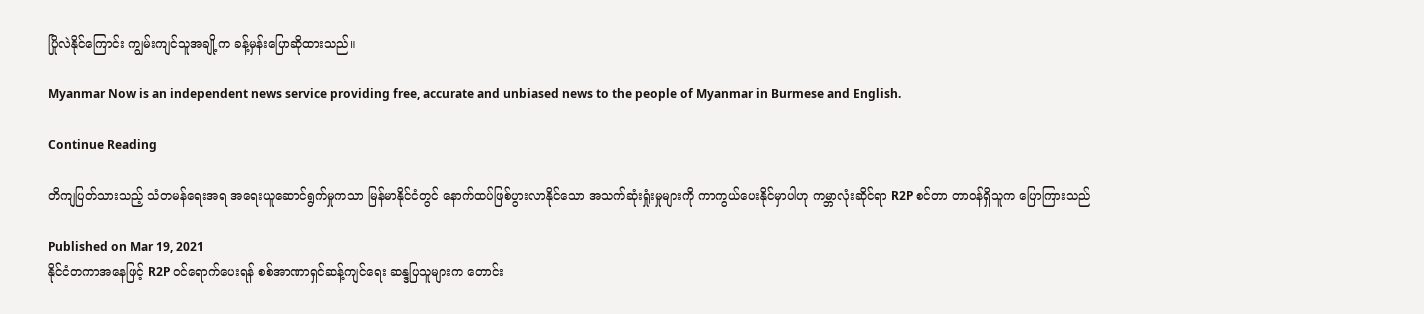ပြိုလဲနိုင်ကြောင်း ကျွမ်းကျင်သူအချို့က ခန့်မှန်းပြောဆိုထားသည်။

Myanmar Now is an independent news service providing free, accurate and unbiased news to the people of Myanmar in Burmese and English.

Continue Reading

တိကျပြတ်သားသည့် သံတမန်ရေးအရ အရေးယူဆောင်ရွက်မှုကသာ မြန်မာနိုင်ငံတွင် နောက်ထပ်ဖြစ်ပွားလာနိုင်သော အသက်ဆုံးရှုံးမှုများကို ကာကွယ်ပေးနိုင်မှာပါဟု ကမ္ဘာလုံးဆိုင်ရာ R2P စင်တာ တာဝန်ရှိသူက ပြောကြားသည်

Published on Mar 19, 2021
နိုင်ငံတကာအနေဖြင့် R2P ဝင်ရောက်ပေးရန် စစ်အာဏာရှင်ဆန့်ကျင်ရေး ဆန္ဒပြသူများက တောင်း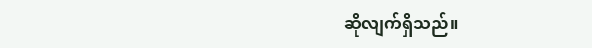ဆိုလျက်ရှိသည်။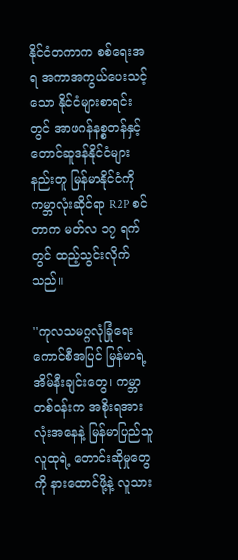နိုင်ငံတကာက စစ်ရေးအရ အကာအကွယ်ပေးသင့်သော နိုင်ငံများစာရင်းတွင် အာဖဂန်နစ္စတန်နှင့် တောင်ဆူဒန်နိုင်ငံများနည်းတူ မြန်မာနိုင်ငံကို ကမ္ဘာလုံးဆိုင်ရာ R2P စင်တာက မတ်လ ၁၇ ရက်တွင် ထည့်သွင်းလိုက်သည်။

''ကုလသမဂ္ဂလုံခြုံရေးကောင်စီအပြင် မြန်မာရဲ့အိမ်နီးချင်းတွေ၊ ကမ္ဘာတစ်ဝန်းက အစိုးရအားလုံးအနေနဲ့ မြန်မာပြည်သူလူထုရဲ့ တောင်းဆိုမှုတွေကို နားထောင်ဖို့နဲ့ လူသား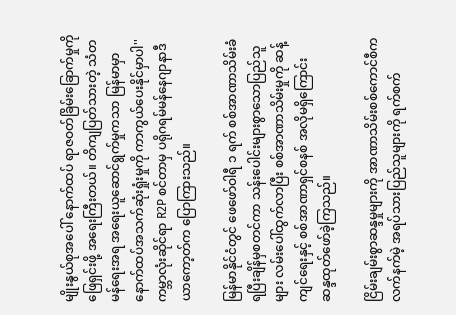မျိုးနွယ်စုအပေါ် နောက်ထပ် ရာဇဝတ်ခြိမ်းခြောက်မှုကို ဖြေရှင်းဖို့ အရေးကြီးတယ်။ တိကျပြတ်သားတဲ့ သံတမန်ရေးအရ အရေးယူဆောင်ရွက်မှုကသာ မြန်မာမှာ နောက်ထပ်အသက်ဆုံးရှုံးမှုကို ကာကွယ်ပေးနိုင်မှာပါ'' ကမ္ဘာလုံးဆိုင်ရာ R2P စင်တာမှ ပရိုဂရမ်မန်နေဂျာနာဒီယာကော့တ်က ပြောကြားသည်။

မြန်မာနိုင်ငံတွင် ဖေဖော်ဝါရီ ၁ ရက် စစ်အာဏာသိမ်းခံရပြီးချိန်မှစတင်ကာ သန်းပေါင်းများစွာသောပြည်သူများ လမ်းပေါ်ထွက်လာပြီး စစ်အာဏာသိမ်းမှုကို ဆန့်ကျင်ရေးနှင့် စစ်အာဏာရှင်စနစ် အလိုမရှိကြောင်း ဆန္ဒထုတ်ဖော်ခဲ့ကြသည်။

ငြိမ်းချမ်းစွာဆန္ဒမှုများကို အာဏာသိမ်းစစ်ကောင်စီက လက်နက်မဲ့ အရပ်သားပြည်သူများကို ရက်စက်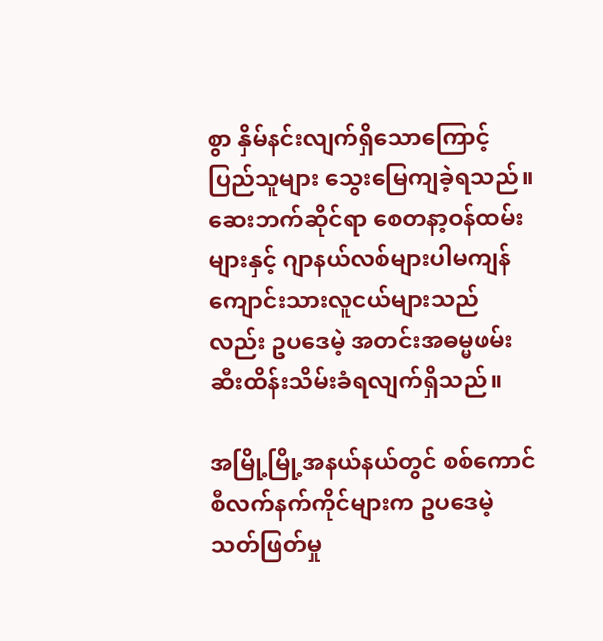စွာ နှိမ်နင်းလျက်ရှိသောကြောင့် ပြည်သူများ သွေးမြေကျခဲ့ရသည်။ ဆေးဘက်ဆိုင်ရာ စေတနာ့ဝန်ထမ်းများနှင့် ဂျာနယ်လစ်များပါမကျန် ကျောင်းသားလူငယ်များသည်လည်း ဥပဒေမဲ့ အတင်းအဓမ္မဖမ်းဆီးထိန်းသိမ်းခံရလျက်ရှိသည်။

အမြို့မြို့အနယ်နယ်တွင် စစ်ကောင်စီလက်နက်ကိုင်များက ဥပဒေမဲ့သတ်ဖြတ်မှု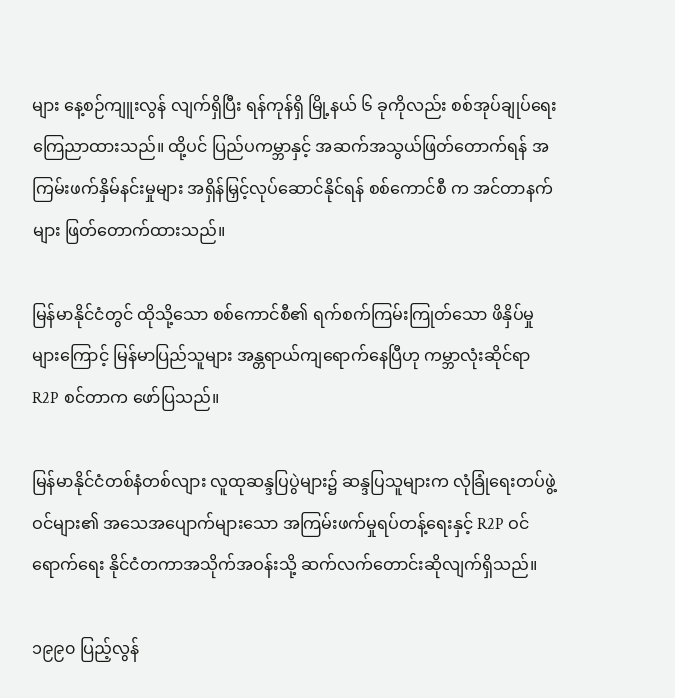များ နေ့စဉ်ကျူးလွန် လျက်ရှိပြီး ရန်ကုန်ရှိ မြို့နယ် ၆ ခုကိုလည်း စစ်အုပ်ချုပ်ရေး ကြေညာထားသည်။ ထို့ပင် ပြည်ပကမ္ဘာနှင့် အဆက်အသွယ်ဖြတ်တောက်ရန် အကြမ်းဖက်နှိမ်နင်းမှုများ အရှိန်မြှင့်လုပ်ဆောင်နိုင်ရန် စစ်ကောင်စီ က အင်တာနက်များ ဖြတ်တောက်ထားသည်။

မြန်မာနိုင်ငံတွင် ထိုသို့သော စစ်ကောင်စီ၏ ရက်စက်ကြမ်းကြုတ်သော ဖိနှိပ်မှုများကြောင့် မြန်မာပြည်သူများ အန္တရာယ်ကျရောက်နေပြီဟု ကမ္ဘာလုံးဆိုင်ရာ R2P စင်တာက ဖော်ပြသည်။

မြန်မာနိုင်ငံတစ်နံတစ်လျား လူထုဆန္ဒပြပွဲများ၌ ဆန္ဒပြသူများက လုံခြုံရေးတပ်ဖွဲ့ဝင်များ၏ အသေအပျောက်များသော အကြမ်းဖက်မှုရပ်တန့်ရေးနှင့် R2P ဝင်ရောက်ရေး နိုင်ငံတကာအသိုက်အဝန်းသို့ ဆက်လက်တောင်းဆိုလျက်ရှိသည်။

၁၉၉၀ ပြည့်လွန်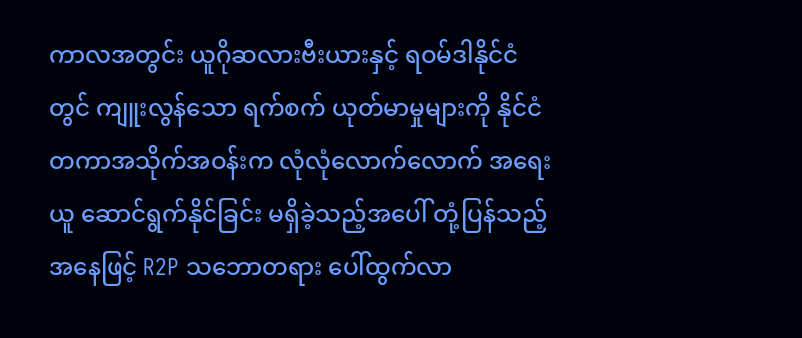ကာလအတွင်း ယူဂိုဆလားဗီးယားနှင့် ရဝမ်ဒါနိုင်ငံတွင် ကျူးလွန်သော ရက်စက် ယုတ်မာမှုများကို နိုင်ငံတကာအသိုက်အဝန်းက လုံလုံလောက်လောက် အရေးယူ ဆောင်ရွက်နိုင်ခြင်း မရှိခဲ့သည့်အပေါ် တုံ့ပြန်သည့်အနေဖြင့် R2P သဘောတရား ပေါ်ထွက်လာ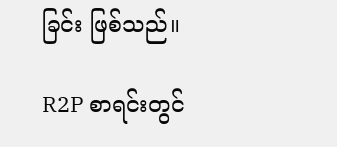ခြင်း ဖြစ်သည်။

R2P စာရင်းတွင်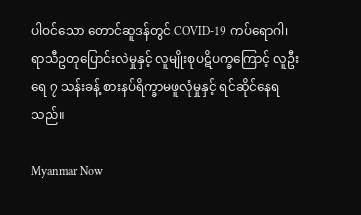ပါဝင်သော တောင်ဆူဒန်တွင် COVID-19 ကပ်ရောဂါ၊ ရာသီဥတုပြောင်းလဲမှုနှင့် လူမျိုးစုပဋိပက္ခကြောင့် လူဦးရေ ၇ သန်းခန့် စားနပ်ရိက္ခာမဖူလုံမှုနှင့် ရင်ဆိုင်နေရသည်။

Myanmar Now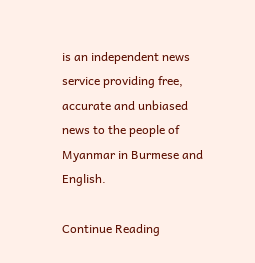is an independent news service providing free, accurate and unbiased news to the people of Myanmar in Burmese and English.

Continue Reading